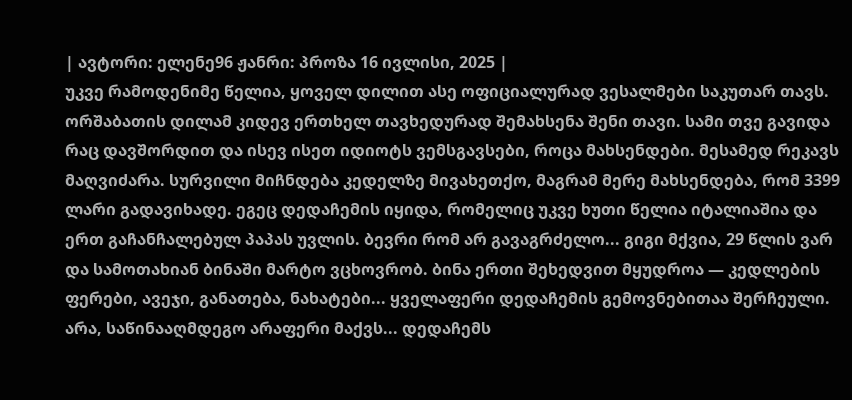| ავტორი: ელენე96 ჟანრი: პროზა 16 ივლისი, 2025 |
უკვე რამოდენიმე წელია, ყოველ დილით ასე ოფიციალურად ვესალმები საკუთარ თავს. ორშაბათის დილამ კიდევ ერთხელ თავხედურად შემახსენა შენი თავი. სამი თვე გავიდა რაც დავშორდით და ისევ ისეთ იდიოტს ვემსგავსები, როცა მახსენდები. მესამედ რეკავს მაღვიძარა. სურვილი მიჩნდება კედელზე მივახეთქო, მაგრამ მერე მახსენდება, რომ 3399 ლარი გადავიხადე. ეგეც დედაჩემის იყიდა, რომელიც უკვე ხუთი წელია იტალიაშია და ერთ გაჩანჩალებულ პაპას უვლის. ბევრი რომ არ გავაგრძელო... გიგი მქვია, 29 წლის ვარ და სამოთახიან ბინაში მარტო ვცხოვრობ. ბინა ერთი შეხედვით მყუდროა — კედლების ფერები, ავეჯი, განათება, ნახატები... ყველაფერი დედაჩემის გემოვნებითაა შერჩეული. არა, საწინააღმდეგო არაფერი მაქვს... დედაჩემს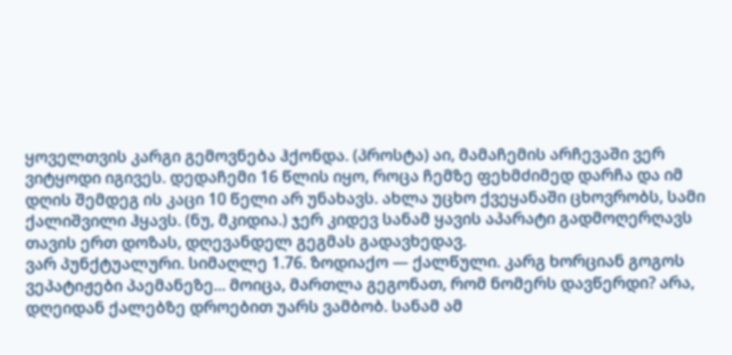ყოველთვის კარგი გემოვნება ჰქონდა. (პროსტა) აი, მამაჩემის არჩევაში ვერ ვიტყოდი იგივეს. დედაჩემი 16 წლის იყო, როცა ჩემზე ფეხმძიმედ დარჩა და იმ დღის შემდეგ ის კაცი 10 წელი არ უნახავს. ახლა უცხო ქვეყანაში ცხოვრობს, სამი ქალიშვილი ჰყავს. (ნუ, მკიდია.) ჯერ კიდევ სანამ ყავის აპარატი გადმოღერღავს თავის ერთ დოზას, დღევანდელ გეგმას გადავხედავ.
ვარ პუნქტუალური. სიმაღლე 1.76. ზოდიაქო — ქალწული. კარგ ხორციან გოგოს ვეპატიჟები პაემანეზე... მოიცა, მართლა გეგონათ, რომ ნომერს დავწერდი? არა, დღეიდან ქალებზე დროებით უარს ვამბობ. სანამ ამ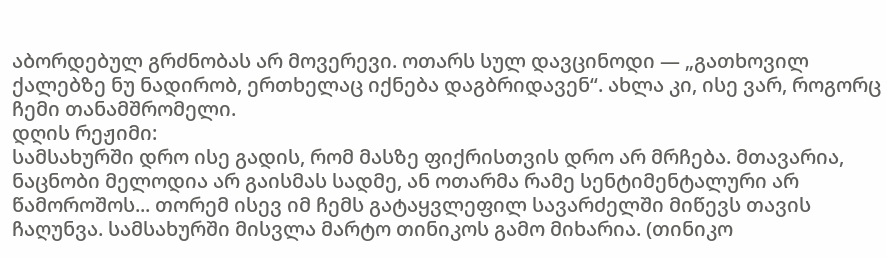აბორდებულ გრძნობას არ მოვერევი. ოთარს სულ დავცინოდი — „გათხოვილ ქალებზე ნუ ნადირობ, ერთხელაც იქნება დაგბრიდავენ“. ახლა კი, ისე ვარ, როგორც ჩემი თანამშრომელი.
დღის რეჟიმი:
სამსახურში დრო ისე გადის, რომ მასზე ფიქრისთვის დრო არ მრჩება. მთავარია, ნაცნობი მელოდია არ გაისმას სადმე, ან ოთარმა რამე სენტიმენტალური არ წამოროშოს... თორემ ისევ იმ ჩემს გატაყვლეფილ სავარძელში მიწევს თავის ჩაღუნვა. სამსახურში მისვლა მარტო თინიკოს გამო მიხარია. (თინიკო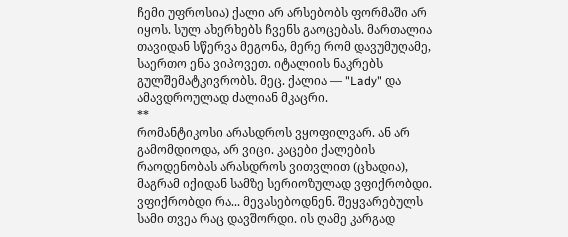ჩემი უფროსია) ქალი არ არსებობს ფორმაში არ იყოს. სულ ახერხებს ჩვენს გაოცებას. მართალია თავიდან სწერვა მეგონა, მერე რომ დავუმუღამე, საერთო ენა ვიპოვეთ. იტალიის ნაკრებს გულშემატკივრობს. მეც. ქალია — "Lady" და ამავდროულად ძალიან მკაცრი.
**
რომანტიკოსი არასდროს ვყოფილვარ. ან არ გამომდიოდა, არ ვიცი. კაცები ქალების რაოდენობას არასდროს ვითვლით (ცხადია), მაგრამ იქიდან სამზე სერიოზულად ვფიქრობდი. ვფიქრობდი რა... მევასებოდნენ. შეყვარებულს სამი თვეა რაც დავშორდი. ის ღამე კარგად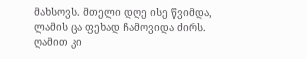მახსოვს. მთელი დღე ისე წვიმდა, ლამის ცა ფეხად ჩამოვიდა ძირს. ღამით კი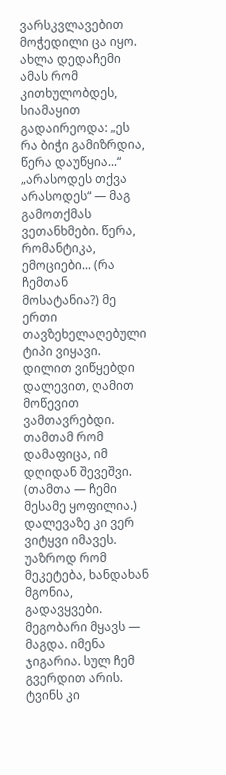ვარსკვლავებით მოჭედილი ცა იყო. ახლა დედაჩემი ამას რომ კითხულობდეს, სიამაყით გადაირეოდა: „ეს რა ბიჭი გამიზრდია, წერა დაუწყია...“ „არასოდეს თქვა არასოდეს“ — მაგ გამოთქმას ვეთანხმები. წერა, რომანტიკა, ემოციები... (რა ჩემთან მოსატანია?) მე ერთი თავზეხელაღებული ტიპი ვიყავი. დილით ვიწყებდი დალევით, ღამით მოწევით ვამთავრებდი. თამთამ რომ დამაფიცა, იმ დღიდან შევეშვი. (თამთა — ჩემი მესამე ყოფილია.) დალევაზე კი ვერ ვიტყვი იმავეს. უაზროდ რომ მეკეტება, ხანდახან მგონია, გადავყვები.
მეგობარი მყავს — მაგდა. იმენა ჯიგარია. სულ ჩემ გვერდით არის. ტვინს კი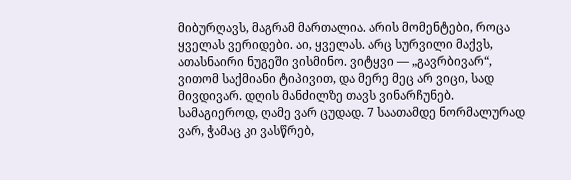მიბურღავს, მაგრამ მართალია. არის მომენტები, როცა ყველას ვერიდები. აი, ყველას. არც სურვილი მაქვს, ათასნაირი ნუგეში ვისმინო. ვიტყვი — „გავრბივარ“, ვითომ საქმიანი ტიპივით, და მერე მეც არ ვიცი, სად მივდივარ. დღის მანძილზე თავს ვინარჩუნებ. სამაგიეროდ, ღამე ვარ ცუდად. 7 საათამდე ნორმალურად ვარ, ჭამაც კი ვასწრებ,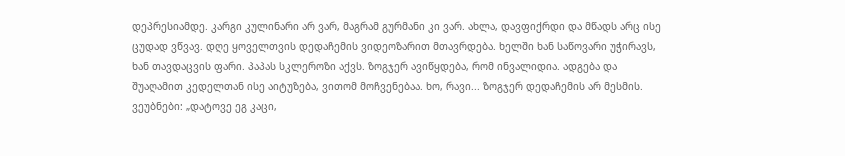დეპრესიამდე. კარგი კულინარი არ ვარ, მაგრამ გურმანი კი ვარ. ახლა, დავფიქრდი და მწადს არც ისე ცუდად ვწვავ. დღე ყოველთვის დედაჩემის ვიდეოზარით მთავრდება. ხელში ხან საწოვარი უჭირავს, ხან თავდაცვის ფარი. პაპას სკლეროზი აქვს. ზოგჯერ ავიწყდება, რომ ინვალიდია. ადგება და შუაღამით კედელთან ისე აიტუზება, ვითომ მოჩვენებაა. ხო, რავი... ზოგჯერ დედაჩემის არ მესმის. ვეუბნები: „დატოვე ეგ კაცი,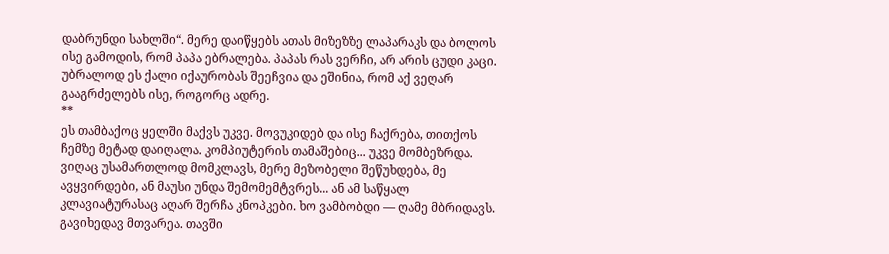დაბრუნდი სახლში“. მერე დაიწყებს ათას მიზეზზე ლაპარაკს და ბოლოს ისე გამოდის, რომ პაპა ებრალება. პაპას რას ვერჩი, არ არის ცუდი კაცი. უბრალოდ ეს ქალი იქაურობას შეეჩვია და ეშინია, რომ აქ ვეღარ გააგრძელებს ისე, როგორც ადრე.
**
ეს თამბაქოც ყელში მაქვს უკვე. მოვუკიდებ და ისე ჩაქრება, თითქოს ჩემზე მეტად დაიღალა. კომპიუტერის თამაშებიც... უკვე მომბეზრდა. ვიღაც უსამართლოდ მომკლავს, მერე მეზობელი შეწუხდება, მე ავყვირდები, ან მაუსი უნდა შემომემტვრეს... ან ამ საწყალ კლავიატურასაც აღარ შერჩა კნოპკები. ხო ვამბობდი — ღამე მბრიდავს. გავიხედავ მთვარეა. თავში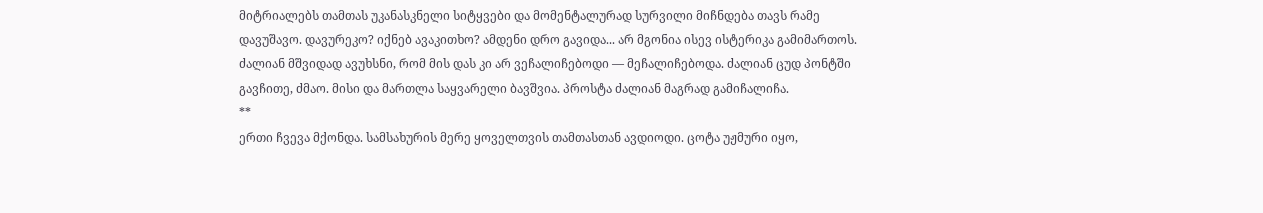მიტრიალებს თამთას უკანასკნელი სიტყვები და მომენტალურად სურვილი მიჩნდება თავს რამე დავუშავო. დავურეკო? იქნებ ავაკითხო? ამდენი დრო გავიდა... არ მგონია ისევ ისტერიკა გამიმართოს. ძალიან მშვიდად ავუხსნი, რომ მის დას კი არ ვეჩალიჩებოდი — მეჩალიჩებოდა. ძალიან ცუდ პონტში გავჩითე, ძმაო. მისი და მართლა საყვარელი ბავშვია. პროსტა ძალიან მაგრად გამიჩალიჩა.
**
ერთი ჩვევა მქონდა. სამსახურის მერე ყოველთვის თამთასთან ავდიოდი. ცოტა უჟმური იყო,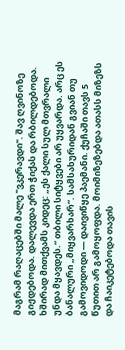მაგრამ რაღაცებში მალე "ვკერავდი". შავ ღვინოზე გიჟდებოდა. დალევდა ერთ ჭიქას და რბილდებოდა. ხშირად მითქვამს კიდეც: „ეს ქალი სულ მთვრალი უნდა მყავდეს.“ თბილი სიტყვები არ უყვარდა. არც ეს ბანალური „მიყვარხარ“. სამსახურიდან გვიან თუ გამოვიდოდი — დაივიწყე პაემანი. ქუჩაში თავს 5 წუთით არ გამოყოფდა. მოიმიზეზებდა ათასს მიზეზს და ჩაიკეტებოდა თავის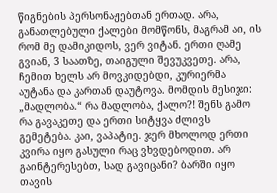წიგნების პერსონაჟებთან ერთად. არა, განათლებული ქალები მომწონს, მაგრამ აი, ის რომ მე დამიკიდოს, ვერ ვიტან. ერთი ღამე გვიან, 3 საათზე, თაიგული შევუკვეთე. არა, ჩემით ხელს არ მოვკიდებდი, კურიერმა აუტანა და კართან დაუტოვა. მომდის მესიჯი: „მადლობა.“ რა მადლობა, ქალო?! შენს გამო რა გავაკეთე და ერთი სიტყვა ძლივს გემეტება. კაი, ვაპატიე. ჯერ მხოლოდ ერთი კვირა იყო გასული რაც ვხვდებოდით. არ გაინტერესებთ, სად გავიცანი? ბარში იყო თავის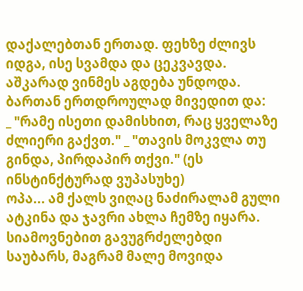დაქალებთან ერთად. ფეხზე ძლივს იდგა, ისე სვამდა და ცეკვავდა. აშკარად ვინმეს აგდება უნდოდა. ბართან ერთდროულად მივედით და:
_ "რამე ისეთი დამისხით, რაც ყველაზე ძლიერი გაქვთ." _ "თავის მოკვლა თუ გინდა, პირდაპირ თქვი." (ეს ინსტინქტურად ვუპასუხე)
ოპა... ამ ქალს ვიღაც ნაძირალამ გული ატკინა და ჯავრი ახლა ჩემზე იყარა. სიამოვნებით გავუგრძელებდი საუბარს, მაგრამ მალე მოვიდა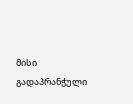მისი გადაპრანჭული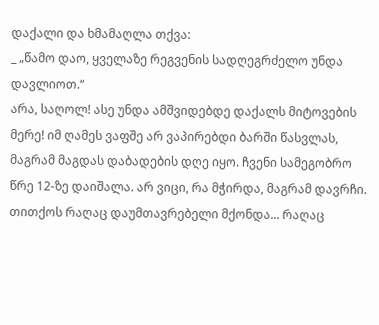დაქალი და ხმამაღლა თქვა:
_ „წამო დაო, ყველაზე რეგვენის სადღეგრძელო უნდა დავლიოთ.“
არა, საღოლ! ასე უნდა ამშვიდებდე დაქალს მიტოვების მერე! იმ ღამეს ვაფშე არ ვაპირებდი ბარში წასვლას, მაგრამ მაგდას დაბადების დღე იყო. ჩვენი სამეგობრო წრე 12-ზე დაიშალა. არ ვიცი, რა მჭირდა, მაგრამ დავრჩი. თითქოს რაღაც დაუმთავრებელი მქონდა... რაღაც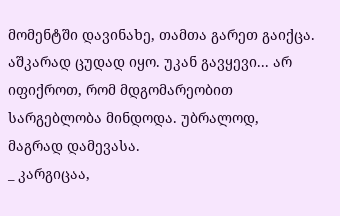მომენტში დავინახე, თამთა გარეთ გაიქცა. აშკარად ცუდად იყო. უკან გავყევი... არ იფიქროთ, რომ მდგომარეობით სარგებლობა მინდოდა. უბრალოდ, მაგრად დამევასა.
_ კარგიცაა,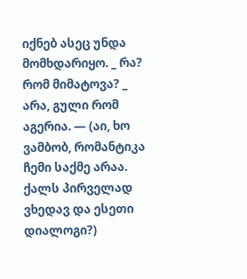იქნებ ასეც უნდა მომხდარიყო. _ რა? რომ მიმატოვა? _ არა, გული რომ აგერია. — (აი, ხო ვამბობ, რომანტიკა ჩემი საქმე არაა. ქალს პირველად ვხედავ და ესეთი დიალოგი?)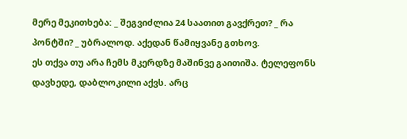მერე მეკითხება: _ შეგვიძლია 24 საათით გავქრეთ? _ რა პონტში? _ უბრალოდ. აქედან წამიყვანე გთხოვ.
ეს თქვა თუ არა ჩემს მკერდზე მაშინვე გაითიშა. ტელეფონს დავხედე, დაბლოკილი აქვს. არც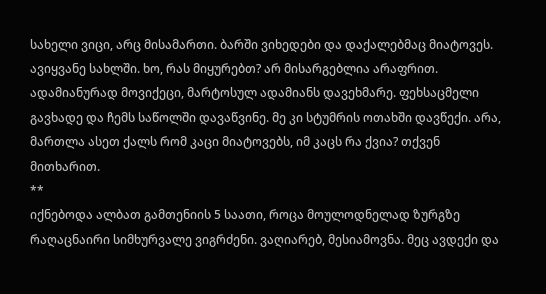სახელი ვიცი, არც მისამართი. ბარში ვიხედები და დაქალებმაც მიატოვეს. ავიყვანე სახლში. ხო, რას მიყურებთ? არ მისარგებლია არაფრით. ადამიანურად მოვიქეცი, მარტოსულ ადამიანს დავეხმარე. ფეხსაცმელი გავხადე და ჩემს საწოლში დავაწვინე. მე კი სტუმრის ოთახში დავწექი. არა, მართლა ასეთ ქალს რომ კაცი მიატოვებს, იმ კაცს რა ქვია? თქვენ მითხარით.
**
იქნებოდა ალბათ გამთენიის 5 საათი, როცა მოულოდნელად ზურგზე რაღაცნაირი სიმხურვალე ვიგრძენი. ვაღიარებ, მესიამოვნა. მეც ავდექი და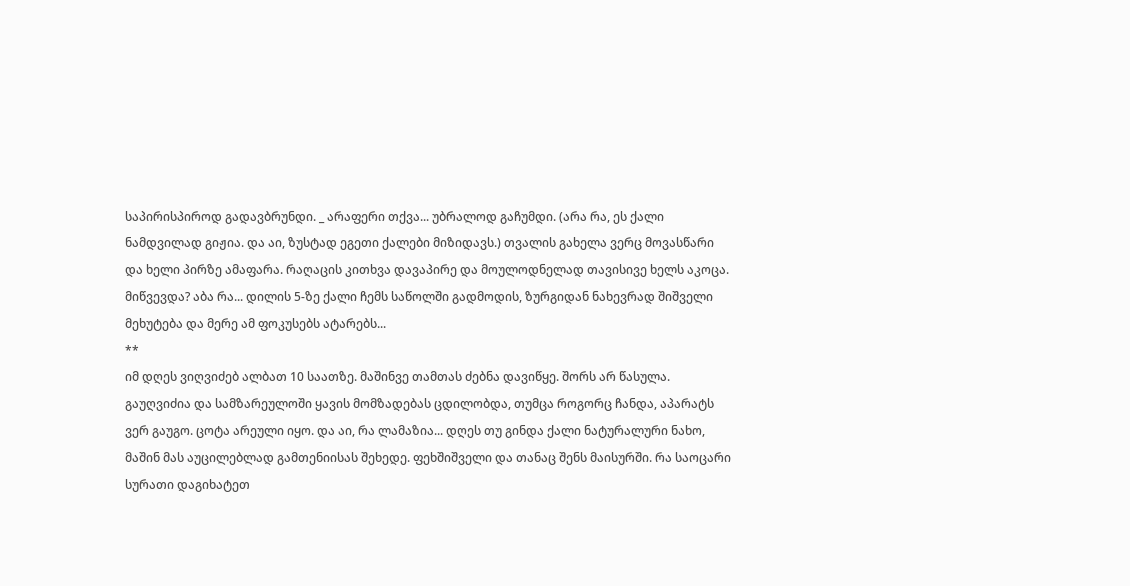საპირისპიროდ გადავბრუნდი. _ არაფერი თქვა... უბრალოდ გაჩუმდი. (არა რა, ეს ქალი ნამდვილად გიჟია. და აი, ზუსტად ეგეთი ქალები მიზიდავს.) თვალის გახელა ვერც მოვასწარი და ხელი პირზე ამაფარა. რაღაცის კითხვა დავაპირე და მოულოდნელად თავისივე ხელს აკოცა. მიწვევდა? აბა რა... დილის 5-ზე ქალი ჩემს საწოლში გადმოდის, ზურგიდან ნახევრად შიშველი მეხუტება და მერე ამ ფოკუსებს ატარებს...
**
იმ დღეს ვიღვიძებ ალბათ 10 საათზე. მაშინვე თამთას ძებნა დავიწყე. შორს არ წასულა. გაუღვიძია და სამზარეულოში ყავის მომზადებას ცდილობდა, თუმცა როგორც ჩანდა, აპარატს ვერ გაუგო. ცოტა არეული იყო. და აი, რა ლამაზია... დღეს თუ გინდა ქალი ნატურალური ნახო, მაშინ მას აუცილებლად გამთენიისას შეხედე. ფეხშიშველი და თანაც შენს მაისურში. რა საოცარი სურათი დაგიხატეთ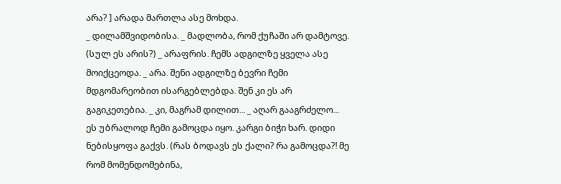არა? ] არადა მართლა ასე მოხდა.
_ დილამშვიდობისა. _ მადლობა, რომ ქუჩაში არ დამტოვე. (სულ ეს არის?) _ არაფრის. ჩემს ადგილზე ყველა ასე მოიქცეოდა. _ არა. შენი ადგილზე ბევრი ჩემი მდგომარეობით ისარგებლებდა. შენ კი ეს არ გაგიკეთებია. _ კი, მაგრამ დილით... _ აღარ გააგრძელო... ეს უბრალოდ ჩემი გამოცდა იყო. კარგი ბიჭი ხარ. დიდი ნებისყოფა გაქვს. (რას ბოდავს ეს ქალი? რა გამოცდა?! მე რომ მომენდომებინა,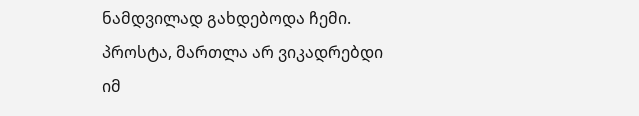ნამდვილად გახდებოდა ჩემი. პროსტა, მართლა არ ვიკადრებდი იმ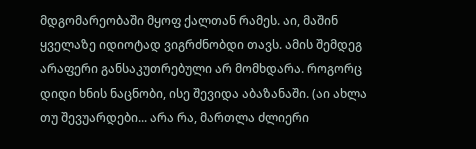მდგომარეობაში მყოფ ქალთან რამეს. აი, მაშინ ყველაზე იდიოტად ვიგრძნობდი თავს. ამის შემდეგ არაფერი განსაკუთრებული არ მომხდარა. როგორც დიდი ხნის ნაცნობი, ისე შევიდა აბაზანაში. (აი ახლა თუ შევუარდები... არა რა, მართლა ძლიერი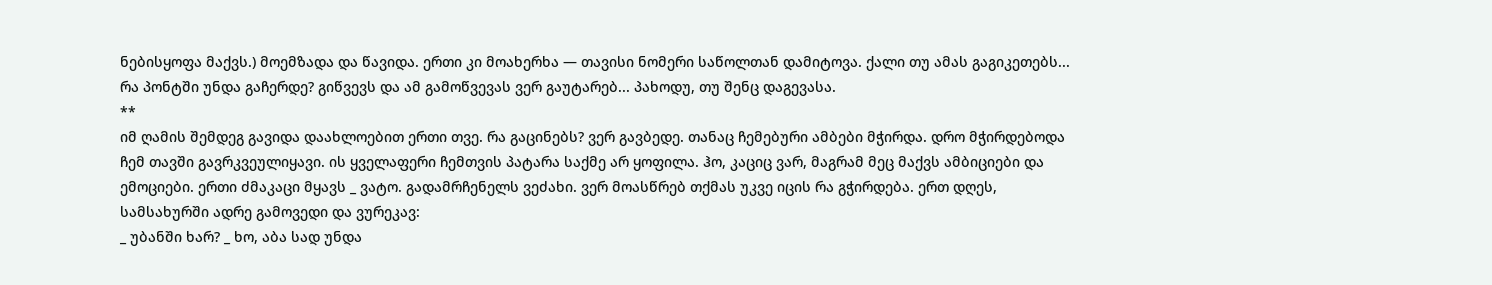ნებისყოფა მაქვს.) მოემზადა და წავიდა. ერთი კი მოახერხა — თავისი ნომერი საწოლთან დამიტოვა. ქალი თუ ამას გაგიკეთებს... რა პონტში უნდა გაჩერდე? გიწვევს და ამ გამოწვევას ვერ გაუტარებ... პახოდუ, თუ შენც დაგევასა.
**
იმ ღამის შემდეგ გავიდა დაახლოებით ერთი თვე. რა გაცინებს? ვერ გავბედე. თანაც ჩემებური ამბები მჭირდა. დრო მჭირდებოდა ჩემ თავში გავრკვეულიყავი. ის ყველაფერი ჩემთვის პატარა საქმე არ ყოფილა. ჰო, კაციც ვარ, მაგრამ მეც მაქვს ამბიციები და ემოციები. ერთი ძმაკაცი მყავს _ ვატო. გადამრჩენელს ვეძახი. ვერ მოასწრებ თქმას უკვე იცის რა გჭირდება. ერთ დღეს, სამსახურში ადრე გამოვედი და ვურეკავ:
_ უბანში ხარ? _ ხო, აბა სად უნდა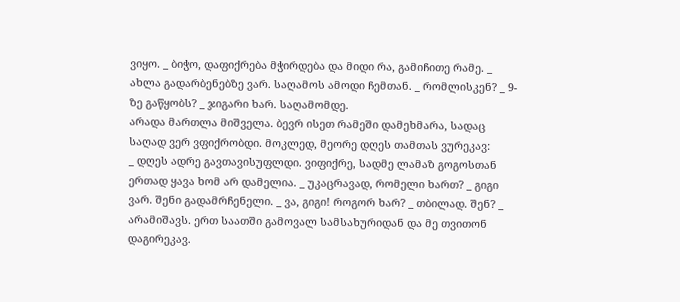ვიყო. _ ბიჭო, დაფიქრება მჭირდება და მიდი რა, გამიჩითე რამე. _ ახლა გადარბენებზე ვარ. საღამოს ამოდი ჩემთან. _ რომლისკენ? _ 9-ზე გაწყობს? _ ჯიგარი ხარ. საღამომდე.
არადა მართლა მიშველა. ბევრ ისეთ რამეში დამეხმარა, სადაც საღად ვერ ვფიქრობდი. მოკლედ, მეორე დღეს თამთას ვურეკავ:
_ დღეს ადრე გავთავისუფლდი. ვიფიქრე, სადმე ლამაზ გოგოსთან ერთად ყავა ხომ არ დამელია. _ უკაცრავად, რომელი ხართ? _ გიგი ვარ. შენი გადამრჩენელი. _ ვა, გიგი! როგორ ხარ? _ თბილად. შენ? _ არამიშავს. ერთ საათში გამოვალ სამსახურიდან და მე თვითონ დაგირეკავ.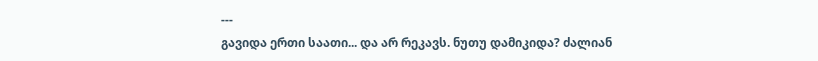---
გავიდა ერთი საათი... და არ რეკავს. ნუთუ დამიკიდა? ძალიან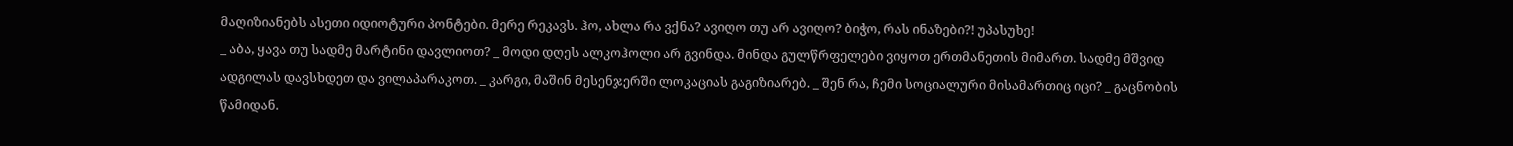მაღიზიანებს ასეთი იდიოტური პონტები. მერე რეკავს. ჰო, ახლა რა ვქნა? ავიღო თუ არ ავიღო? ბიჭო, რას ინაზები?! უპასუხე!
_ აბა, ყავა თუ სადმე მარტინი დავლიოთ? _ მოდი დღეს ალკოჰოლი არ გვინდა. მინდა გულწრფელები ვიყოთ ერთმანეთის მიმართ. სადმე მშვიდ ადგილას დავსხდეთ და ვილაპარაკოთ. _ კარგი, მაშინ მესენჯერში ლოკაციას გაგიზიარებ. _ შენ რა, ჩემი სოციალური მისამართიც იცი? _ გაცნობის წამიდან.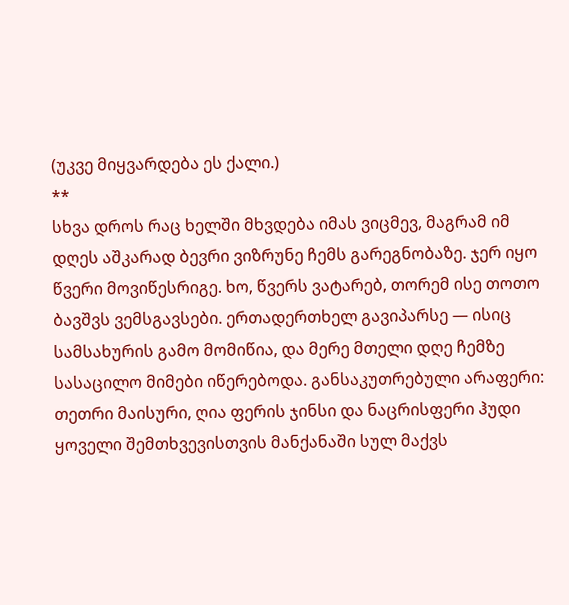(უკვე მიყვარდება ეს ქალი.)
**
სხვა დროს რაც ხელში მხვდება იმას ვიცმევ, მაგრამ იმ დღეს აშკარად ბევრი ვიზრუნე ჩემს გარეგნობაზე. ჯერ იყო წვერი მოვიწესრიგე. ხო, წვერს ვატარებ, თორემ ისე თოთო ბავშვს ვემსგავსები. ერთადერთხელ გავიპარსე — ისიც სამსახურის გამო მომიწია, და მერე მთელი დღე ჩემზე სასაცილო მიმები იწერებოდა. განსაკუთრებული არაფერი: თეთრი მაისური, ღია ფერის ჯინსი და ნაცრისფერი ჰუდი ყოველი შემთხვევისთვის მანქანაში სულ მაქვს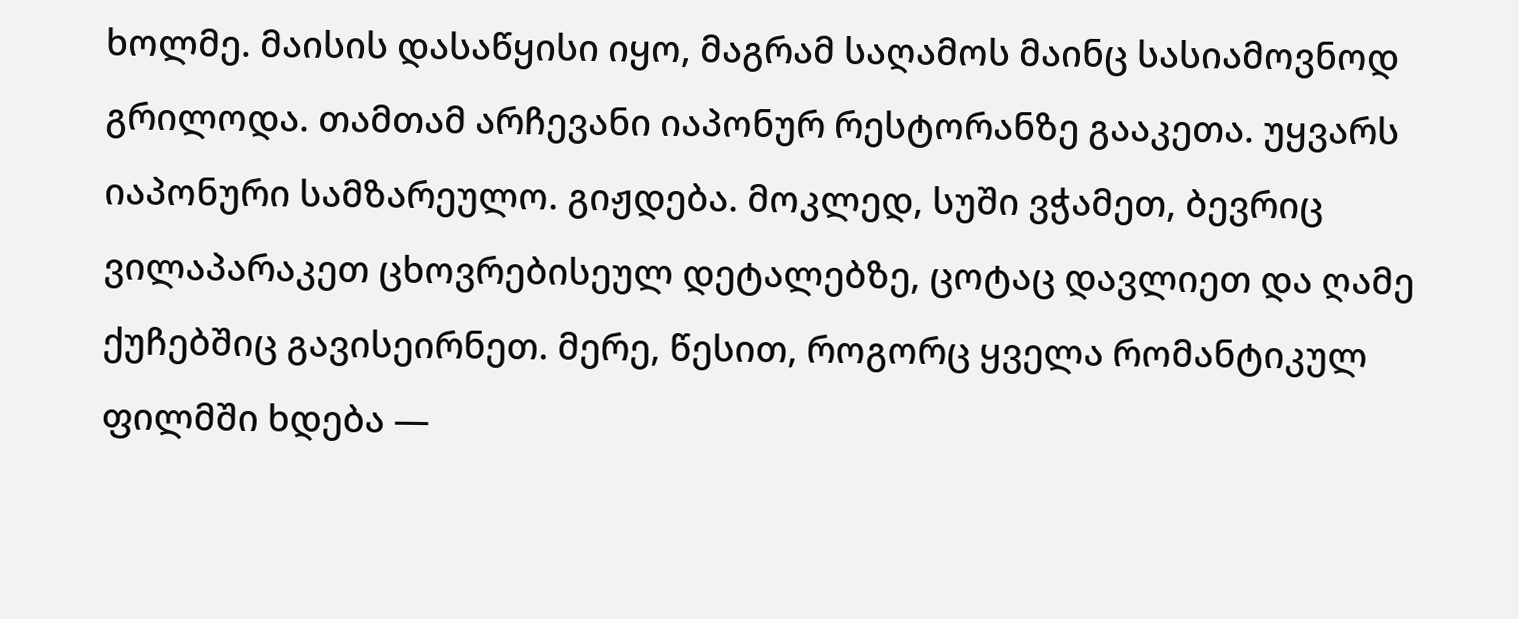ხოლმე. მაისის დასაწყისი იყო, მაგრამ საღამოს მაინც სასიამოვნოდ გრილოდა. თამთამ არჩევანი იაპონურ რესტორანზე გააკეთა. უყვარს იაპონური სამზარეულო. გიჟდება. მოკლედ, სუში ვჭამეთ, ბევრიც ვილაპარაკეთ ცხოვრებისეულ დეტალებზე, ცოტაც დავლიეთ და ღამე ქუჩებშიც გავისეირნეთ. მერე, წესით, როგორც ყველა რომანტიკულ ფილმში ხდება —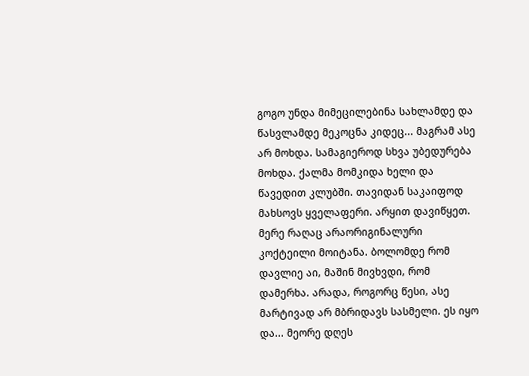გოგო უნდა მიმეცილებინა სახლამდე და წასვლამდე მეკოცნა კიდეც... მაგრამ ასე არ მოხდა. სამაგიეროდ სხვა უბედურება მოხდა. ქალმა მომკიდა ხელი და წავედით კლუბში. თავიდან საკაიფოდ მახსოვს ყველაფერი. არყით დავიწყეთ. მერე რაღაც არაორიგინალური კოქტეილი მოიტანა. ბოლომდე რომ დავლიე აი, მაშინ მივხვდი, რომ დამერხა. არადა, როგორც წესი, ასე მარტივად არ მბრიდავს სასმელი. ეს იყო და... მეორე დღეს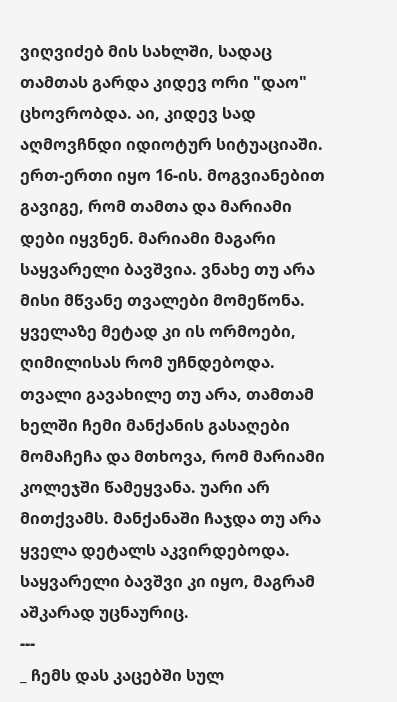ვიღვიძებ მის სახლში, სადაც თამთას გარდა კიდევ ორი "დაო" ცხოვრობდა. აი, კიდევ სად აღმოვჩნდი იდიოტურ სიტუაციაში. ერთ-ერთი იყო 16-ის. მოგვიანებით გავიგე, რომ თამთა და მარიამი დები იყვნენ. მარიამი მაგარი საყვარელი ბავშვია. ვნახე თუ არა მისი მწვანე თვალები მომეწონა. ყველაზე მეტად კი ის ორმოები, ღიმილისას რომ უჩნდებოდა. თვალი გავახილე თუ არა, თამთამ ხელში ჩემი მანქანის გასაღები მომაჩეჩა და მთხოვა, რომ მარიამი კოლეჯში წამეყვანა. უარი არ მითქვამს. მანქანაში ჩაჯდა თუ არა ყველა დეტალს აკვირდებოდა. საყვარელი ბავშვი კი იყო, მაგრამ აშკარად უცნაურიც.
---
_ ჩემს დას კაცებში სულ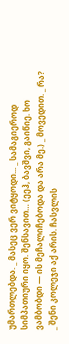უმართლებდა. _ მასეც ვერ ვიტყოდი... _ სამაგიეროდ სიმპათიური იყო. შენსავით… (ეეჰ, ბავშვი, გაიწიე. ხო ვამბობდი — ის მეჩალიჩებოდა და არა მე.) _ მოვედით. _ რა? _ შენი კოლეჯი აქ არის. ჩასვლის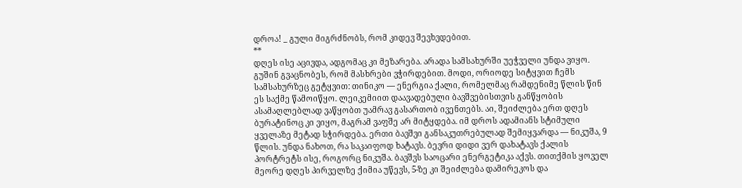დროა! _ გული მიგრძნობს, რომ კიდევ შევხვდებით.
**
დღეს ისე აცივდა, ადგომაც კი მეზარება. არადა სამსახურში უეჭველი უნდა ვიყო. გუშინ გვაცნობეს, რომ მასხრები ვჭირდებით. მოდი, ორიოდე სიტყვით ჩემს სამსახურზეც გეტყვით: თინიკო — ენერგია ქალი, რომელმაც რამდენიმე წლის წინ ეს საქმე წამოიწყო. ლეიკემიით დაავადებული ბავშვებისთვის განწყობის ასამაღლებლად ვაწყობთ უამრავ გასართობ ივენთებს. აი, შეიძლება ერთ დღეს ბურატინოც კი ვიყო, მაგრამ ვაფშე არ მიტყდება. იმ დროს ადამიანს სტიმული ყველაზე მეტად სჭირდება. ერთი ბავშვი განსაკუთრებულად შემიყვარდა — ნიკუშა, 9 წლის. უნდა ნახოთ, რა საკაიფოდ ხატავს. ბევრი დიდი ვერ დახატავს ქალის პორტრეტს ისე, როგორც ნიკუშა. ბავშვს საოცარი ენერგეტიკა აქვს. თითქმის ყოველ მეორე დღეს პირველზე ქიმია უწევს, 5-ზე კი შეიძლება დამირეკოს და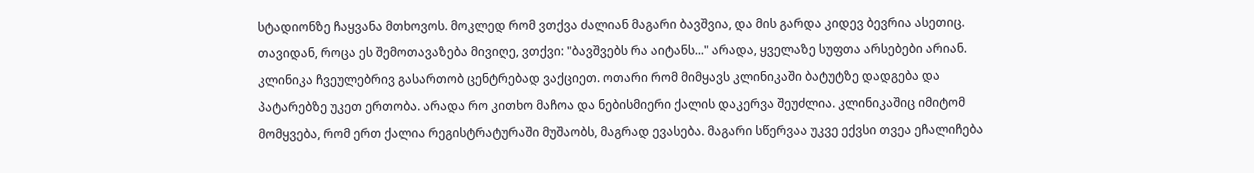სტადიონზე ჩაყვანა მთხოვოს. მოკლედ რომ ვთქვა ძალიან მაგარი ბავშვია, და მის გარდა კიდევ ბევრია ასეთიც. თავიდან, როცა ეს შემოთავაზება მივიღე, ვთქვი: "ბავშვებს რა აიტანს..." არადა, ყველაზე სუფთა არსებები არიან. კლინიკა ჩვეულებრივ გასართობ ცენტრებად ვაქციეთ. ოთარი რომ მიმყავს კლინიკაში ბატუტზე დადგება და პატარებზე უკეთ ერთობა. არადა რო კითხო მაჩოა და ნებისმიერი ქალის დაკერვა შეუძლია. კლინიკაშიც იმიტომ მომყვება, რომ ერთ ქალია რეგისტრატურაში მუშაობს, მაგრად ევასება. მაგარი სწერვაა უკვე ექვსი თვეა ეჩალიჩება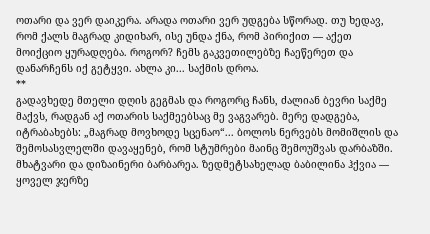ოთარი და ვერ დაიკერა. არადა ოთარი ვერ უდგება სწორად. თუ ხედავ, რომ ქალს მაგრად კიდიხარ, ისე უნდა ქნა, რომ პირიქით — აქეთ მოიქციო ყურადღება. როგორ? ჩემს გაკვეთილებზე ჩაეწერეთ და დანარჩენს იქ გეტყვი. ახლა კი... საქმის დროა.
**
გადავხედე მთელი დღის გეგმას და როგორც ჩანს, ძალიან ბევრი საქმე მაქვს, რადგან აქ ოთარის საქმეებსაც მე ვაგვარებ. მერე დადგება, იტრაბახებს: „მაგრად მოვხოდე სცენაო“... ბოლოს ნერვებს მომიშლის და შემოსასვლელში დავაყენებ, რომ სტუმრები მაინც შემოუშვას დარბაზში. მხატვარი და დიზაინერი ბარბარეა. ზედმეტსახელად ბაბილინა ჰქვია — ყოველ ჯერზე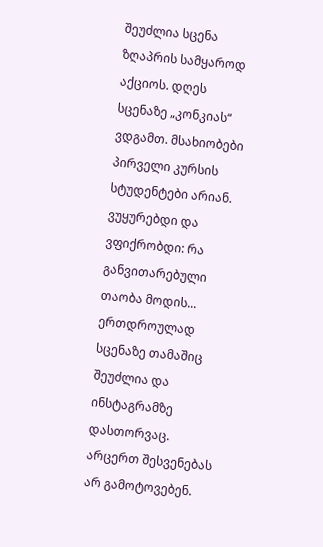შეუძლია სცენა ზღაპრის სამყაროდ აქციოს. დღეს სცენაზე „კონკიას“ ვდგამთ. მსახიობები პირველი კურსის სტუდენტები არიან. ვუყურებდი და ვფიქრობდი: რა განვითარებული თაობა მოდის... ერთდროულად სცენაზე თამაშიც შეუძლია და ინსტაგრამზე დასთორვაც. არცერთ შესვენებას არ გამოტოვებენ.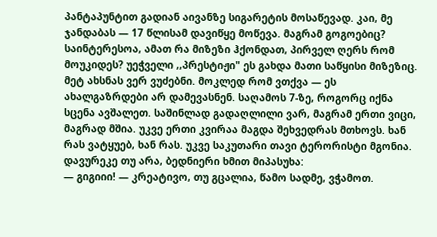პანტაპუნტით გადიან აივანზე სიგარეტის მოსაწევად. კაი, მე ჯანდაბას — 17 წლისამ დავიწყე მოწევა. მაგრამ გოგოებიც? საინტერესოა, ამათ რა მიზეზი ჰქონდათ, პირველ ღერს რომ მოუკიდეს? უეჭველი ,,პრესტიჟი" ეს გახდა მათი საწყისი მიზეზიც. მეტ ახსნას ვერ ვუძებნი. მოკლედ რომ ვთქვა — ეს ახალგაზრდები არ დამევასნენ. საღამოს 7-ზე, როგორც იქნა სცენა ავშალეთ. საშინლად გადაღლილი ვარ, მაგრამ ერთი ვიცი, მაგრად მშია. უკვე ერთი კვირაა მაგდა შეხვედრას მთხოვს. ხან რას ვატყუებ, ხან რას. უკვე საკუთარი თავი ტერორისტი მგონია.
დავურეკე თუ არა, ბედნიერი ხმით მიპასუხა:
— გიგიიი! — კრეატივო, თუ გცალია, წამო სადმე, ვჭამოთ.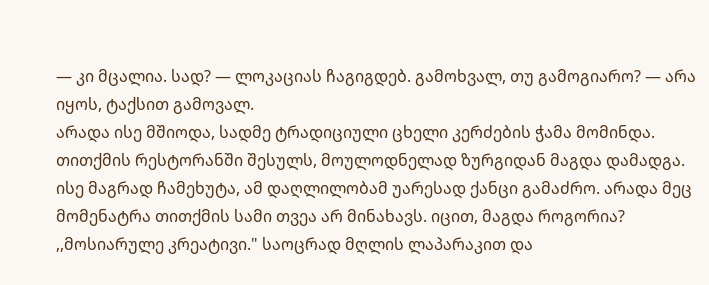— კი მცალია. სად? — ლოკაციას ჩაგიგდებ. გამოხვალ, თუ გამოგიარო? — არა იყოს, ტაქსით გამოვალ.
არადა ისე მშიოდა, სადმე ტრადიციული ცხელი კერძების ჭამა მომინდა. თითქმის რესტორანში შესულს, მოულოდნელად ზურგიდან მაგდა დამადგა. ისე მაგრად ჩამეხუტა, ამ დაღლილობამ უარესად ქანცი გამაძრო. არადა მეც მომენატრა თითქმის სამი თვეა არ მინახავს. იცით, მაგდა როგორია? ,,მოსიარულე კრეატივი." საოცრად მღლის ლაპარაკით და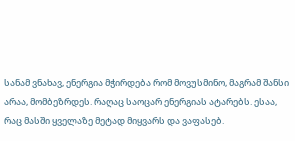სანამ ვნახავ, ენერგია მჭირდება რომ მოვუსმინო, მაგრამ შანსი არაა, მომბეზრდეს. რაღაც საოცარ ენერგიას ატარებს. ესაა, რაც მასში ყველაზე მეტად მიყვარს და ვაფასებ.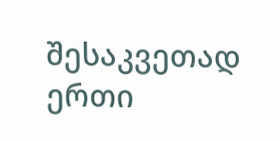შესაკვეთად ერთი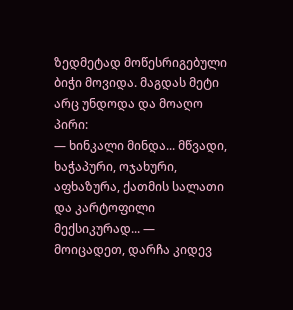ზედმეტად მოწესრიგებული ბიჭი მოვიდა. მაგდას მეტი არც უნდოდა და მოაღო პირი:
— ხინკალი მინდა... მწვადი, ხაჭაპური, ოჯახური, აფხაზურა, ქათმის სალათი და კარტოფილი მექსიკურად... — მოიცადეთ, დარჩა კიდევ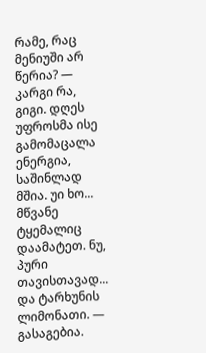რამე, რაც მენიუში არ წერია? — კარგი რა, გიგი. დღეს უფროსმა ისე გამომაცალა ენერგია, საშინლად მშია. უი ხო... მწვანე ტყემალიც დაამატეთ. ნუ, პური თავისთავად... და ტარხუნის ლიმონათი. — გასაგებია.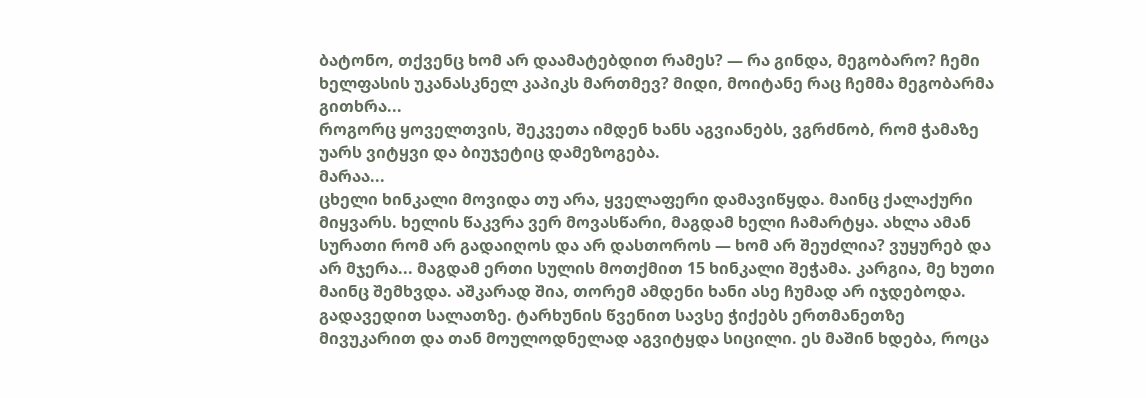ბატონო, თქვენც ხომ არ დაამატებდით რამეს? — რა გინდა, მეგობარო? ჩემი ხელფასის უკანასკნელ კაპიკს მართმევ? მიდი, მოიტანე რაც ჩემმა მეგობარმა გითხრა...
როგორც ყოველთვის, შეკვეთა იმდენ ხანს აგვიანებს, ვგრძნობ, რომ ჭამაზე უარს ვიტყვი და ბიუჯეტიც დამეზოგება.
მარაა...
ცხელი ხინკალი მოვიდა თუ არა, ყველაფერი დამავიწყდა. მაინც ქალაქური მიყვარს. ხელის წაკვრა ვერ მოვასწარი, მაგდამ ხელი ჩამარტყა. ახლა ამან სურათი რომ არ გადაიღოს და არ დასთოროს — ხომ არ შეუძლია? ვუყურებ და არ მჯერა... მაგდამ ერთი სულის მოთქმით 15 ხინკალი შეჭამა. კარგია, მე ხუთი მაინც შემხვდა. აშკარად შია, თორემ ამდენი ხანი ასე ჩუმად არ იჯდებოდა. გადავედით სალათზე. ტარხუნის წვენით სავსე ჭიქებს ერთმანეთზე მივუკარით და თან მოულოდნელად აგვიტყდა სიცილი. ეს მაშინ ხდება, როცა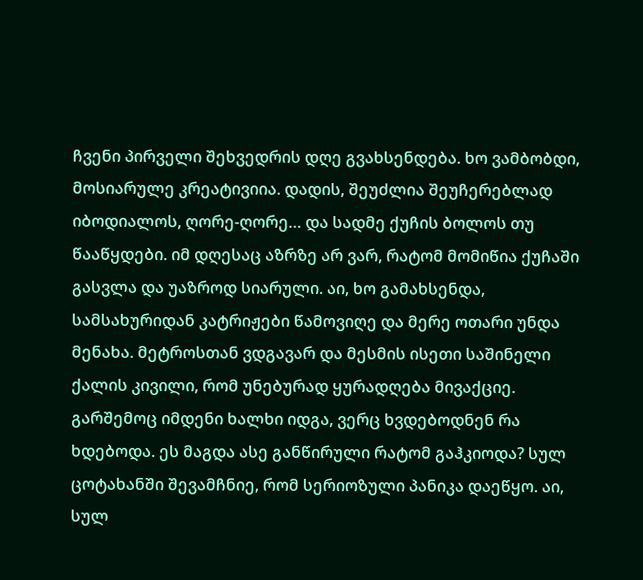ჩვენი პირველი შეხვედრის დღე გვახსენდება. ხო ვამბობდი, მოსიარულე კრეატივიია. დადის, შეუძლია შეუჩერებლად იბოდიალოს, ღორე-ღორე… და სადმე ქუჩის ბოლოს თუ წააწყდები. იმ დღესაც აზრზე არ ვარ, რატომ მომიწია ქუჩაში გასვლა და უაზროდ სიარული. აი, ხო გამახსენდა, სამსახურიდან კატრიჟები წამოვიღე და მერე ოთარი უნდა მენახა. მეტროსთან ვდგავარ და მესმის ისეთი საშინელი ქალის კივილი, რომ უნებურად ყურადღება მივაქციე. გარშემოც იმდენი ხალხი იდგა, ვერც ხვდებოდნენ რა ხდებოდა. ეს მაგდა ასე განწირული რატომ გაჰკიოდა? სულ ცოტახანში შევამჩნიე, რომ სერიოზული პანიკა დაეწყო. აი, სულ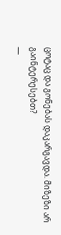ცოტაც და გონებას დაკარგავდა. მიზეზი არ გაინტერესებთ?
—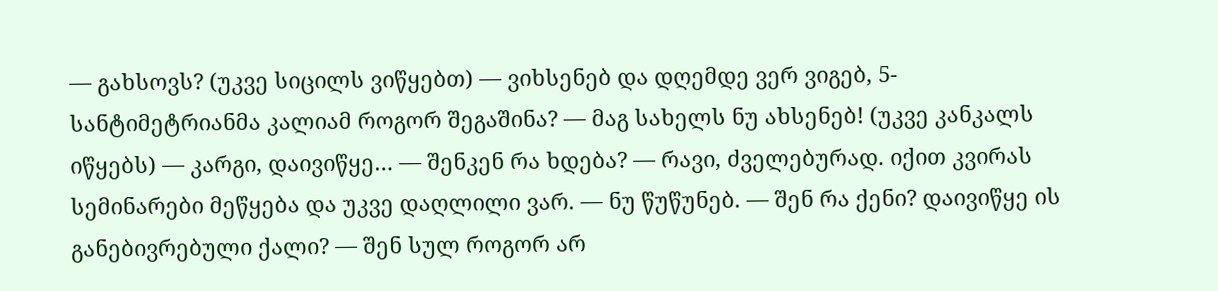— გახსოვს? (უკვე სიცილს ვიწყებთ) — ვიხსენებ და დღემდე ვერ ვიგებ, 5-სანტიმეტრიანმა კალიამ როგორ შეგაშინა? — მაგ სახელს ნუ ახსენებ! (უკვე კანკალს იწყებს) — კარგი, დაივიწყე… — შენკენ რა ხდება? — რავი, ძველებურად. იქით კვირას სემინარები მეწყება და უკვე დაღლილი ვარ. — ნუ წუწუნებ. — შენ რა ქენი? დაივიწყე ის განებივრებული ქალი? — შენ სულ როგორ არ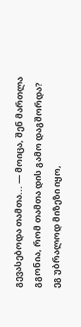გევასებოდა თამთა... — მოიცა, შენ მართლა გგონია, რომ თამთა დის გამო დაგშორდა? ეგ უბრალოდ მიზეზი იყო,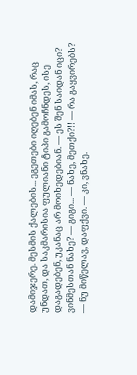დამიჯერე. მესმის ქალების... ეგეთები იღებენ იმას, რაც უნდათ, და საკმარისია ფულიანი ტიპი გამოჩნდეს, ისე დაგადებენ, უკანაც არ მოიხედებიან. — ეს შენ საიდან იცი? ვინმესთან ნახე? — გიგი... — ნახე, მეთქი?!! — რა გაყვირებს? — ნუ მიწელავ, დაფქვი. — კი, ვნახე.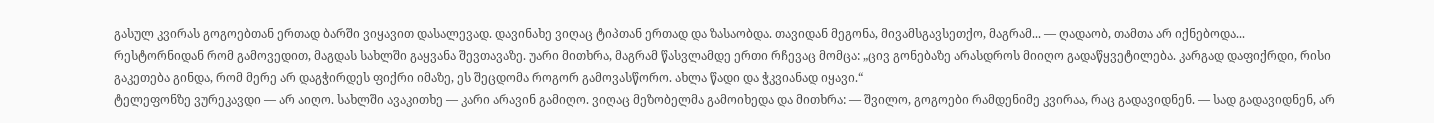გასულ კვირას გოგოებთან ერთად ბარში ვიყავით დასალევად. დავინახე ვიღაც ტიპთან ერთად და ზასაობდა. თავიდან მეგონა, მივამსგავსეთქო, მაგრამ... — ღადაობ, თამთა არ იქნებოდა...
რესტორნიდან რომ გამოვედით, მაგდას სახლში გაყვანა შევთავაზე. უარი მითხრა, მაგრამ წასვლამდე ერთი რჩევაც მომცა: „ცივ გონებაზე არასდროს მიიღო გადაწყვეტილება. კარგად დაფიქრდი, რისი გაკეთება გინდა, რომ მერე არ დაგჭირდეს ფიქრი იმაზე, ეს შეცდომა როგორ გამოვასწორო. ახლა წადი და ჭკვიანად იყავი.“
ტელეფონზე ვურეკავდი — არ აიღო. სახლში ავაკითხე — კარი არავინ გამიღო. ვიღაც მეზობელმა გამოიხედა და მითხრა: — შვილო, გოგოები რამდენიმე კვირაა, რაც გადავიდნენ. — სად გადავიდნენ, არ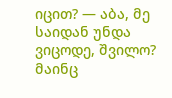იცით? — აბა, მე საიდან უნდა ვიცოდე, შვილო?
მაინც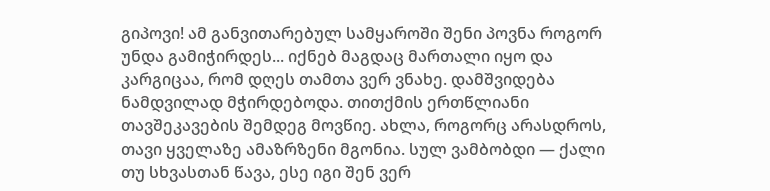გიპოვი! ამ განვითარებულ სამყაროში შენი პოვნა როგორ უნდა გამიჭირდეს... იქნებ მაგდაც მართალი იყო და კარგიცაა, რომ დღეს თამთა ვერ ვნახე. დამშვიდება ნამდვილად მჭირდებოდა. თითქმის ერთწლიანი თავშეკავების შემდეგ მოვწიე. ახლა, როგორც არასდროს, თავი ყველაზე ამაზრზენი მგონია. სულ ვამბობდი — ქალი თუ სხვასთან წავა, ესე იგი შენ ვერ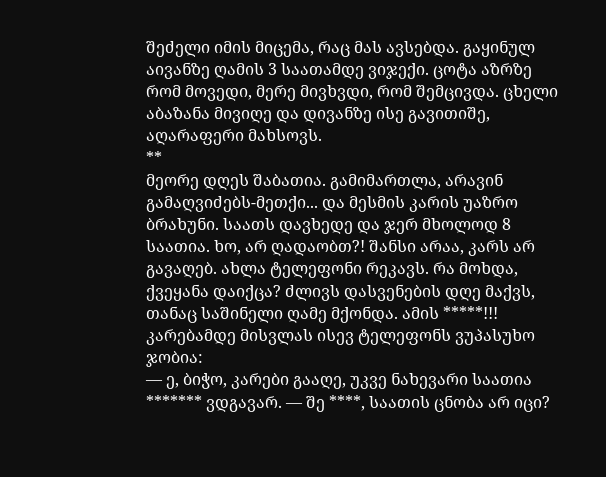შეძელი იმის მიცემა, რაც მას ავსებდა. გაყინულ აივანზე ღამის 3 საათამდე ვიჯექი. ცოტა აზრზე რომ მოვედი, მერე მივხვდი, რომ შემცივდა. ცხელი აბაზანა მივიღე და დივანზე ისე გავითიშე, აღარაფერი მახსოვს.
**
მეორე დღეს შაბათია. გამიმართლა, არავინ გამაღვიძებს-მეთქი... და მესმის კარის უაზრო ბრახუნი. საათს დავხედე და ჯერ მხოლოდ 8 საათია. ხო, არ ღადაობთ?! შანსი არაა, კარს არ გავაღებ. ახლა ტელეფონი რეკავს. რა მოხდა, ქვეყანა დაიქცა? ძლივს დასვენების დღე მაქვს, თანაც საშინელი ღამე მქონდა. ამის *****!!! კარებამდე მისვლას ისევ ტელეფონს ვუპასუხო ჯობია:
— ე, ბიჭო, კარები გააღე, უკვე ნახევარი საათია ******* ვდგავარ. — შე ****, საათის ცნობა არ იცი?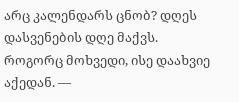არც კალენდარს ცნობ? დღეს დასვენების დღე მაქვს. როგორც მოხვედი, ისე დაახვიე აქედან. —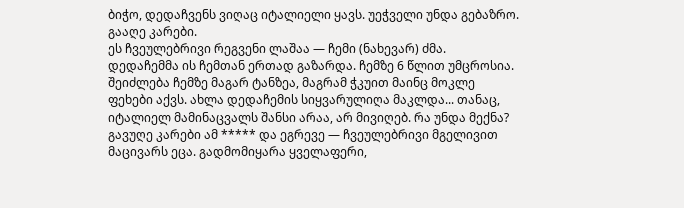ბიჭო, დედაჩვენს ვიღაც იტალიელი ყავს. უეჭველი უნდა გებაზრო. გააღე კარები.
ეს ჩვეულებრივი რეგვენი ლაშაა — ჩემი (ნახევარ) ძმა. დედაჩემმა ის ჩემთან ერთად გაზარდა. ჩემზე 6 წლით უმცროსია. შეიძლება ჩემზე მაგარ ტანზეა, მაგრამ ჭკუით მაინც მოკლე ფეხები აქვს. ახლა დედაჩემის სიყვარულიღა მაკლდა... თანაც, იტალიელ მამინაცვალს შანსი არაა, არ მივიღებ. რა უნდა მექნა? გავუღე კარები ამ ***** და ეგრევე — ჩვეულებრივი მგელივით მაცივარს ეცა. გადმომიყარა ყველაფერი,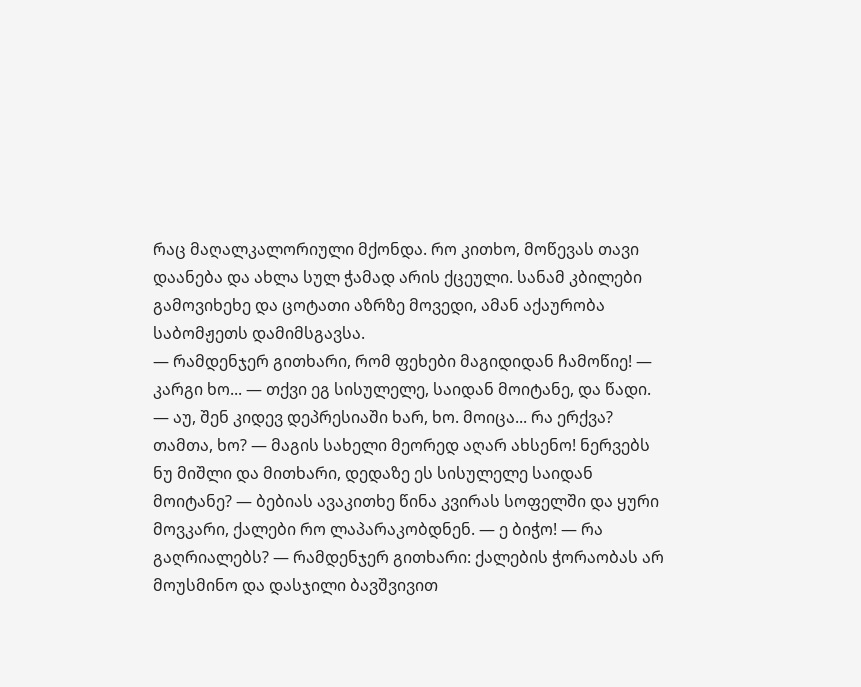რაც მაღალკალორიული მქონდა. რო კითხო, მოწევას თავი დაანება და ახლა სულ ჭამად არის ქცეული. სანამ კბილები გამოვიხეხე და ცოტათი აზრზე მოვედი, ამან აქაურობა საბომჟეთს დამიმსგავსა.
— რამდენჯერ გითხარი, რომ ფეხები მაგიდიდან ჩამოწიე! — კარგი ხო... — თქვი ეგ სისულელე, საიდან მოიტანე, და წადი. — აუ, შენ კიდევ დეპრესიაში ხარ, ხო. მოიცა... რა ერქვა? თამთა, ხო? — მაგის სახელი მეორედ აღარ ახსენო! ნერვებს ნუ მიშლი და მითხარი, დედაზე ეს სისულელე საიდან მოიტანე? — ბებიას ავაკითხე წინა კვირას სოფელში და ყური მოვკარი, ქალები რო ლაპარაკობდნენ. — ე ბიჭო! — რა გაღრიალებს? — რამდენჯერ გითხარი: ქალების ჭორაობას არ მოუსმინო და დასჯილი ბავშვივით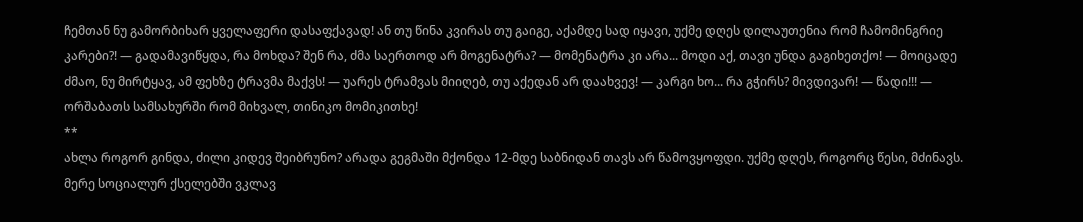ჩემთან ნუ გამორბიხარ ყველაფერი დასაფქავად! ან თუ წინა კვირას თუ გაიგე, აქამდე სად იყავი, უქმე დღეს დილაუთენია რომ ჩამომინგრიე კარები?! — გადამავიწყდა, რა მოხდა? შენ რა, ძმა საერთოდ არ მოგენატრა? — მომენატრა კი არა... მოდი აქ, თავი უნდა გაგიხეთქო! — მოიცადე ძმაო, ნუ მირტყავ, ამ ფეხზე ტრავმა მაქვს! — უარეს ტრამვას მიიღებ, თუ აქედან არ დაახვევ! — კარგი ხო... რა გჭირს? მივდივარ! — წადი!!! — ორშაბათს სამსახურში რომ მიხვალ, თინიკო მომიკითხე!
**
ახლა როგორ გინდა, ძილი კიდევ შეიბრუნო? არადა გეგმაში მქონდა 12-მდე საბნიდან თავს არ წამოვყოფდი. უქმე დღეს, როგორც წესი, მძინავს. მერე სოციალურ ქსელებში ვკლავ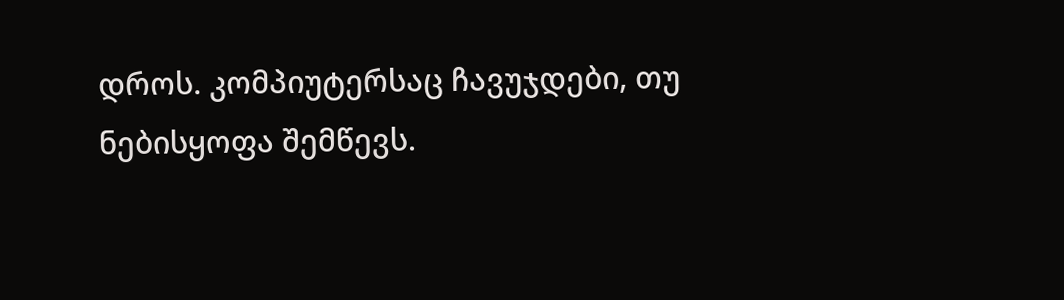დროს. კომპიუტერსაც ჩავუჯდები, თუ ნებისყოფა შემწევს.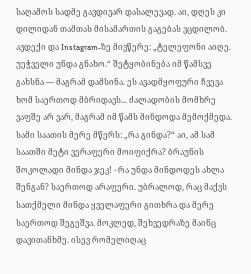საღამოს სადმე გავდივარ დასალევად. აი, დღეს კი დილიდან თამთას მისამართის გაგებას ვცდილობ. ავდექი და Instagram-ზე მივწერე: „ტელეფონი აიღე. უეჭველი უნდა გნახო.“ შეტყობინება იმ წამსვე გახსნა — მაგრამ დამსინა. ეს ავადმყოფური ჩვევა ხომ საერთოდ მბრიდავს... ძალადობის მომხრე ვაფშე არ ვარ, მაგრამ იმ წამს მინდოდა მემოქმედა. სამი საათის მერე მწერს: „რა გინდა?“ აი, ამ სამ საათში მეტი ვერაფერი მოიფიქრა? ბრაუნის შოკოლადი მინდა ჯეკ! - რა უნდა მინდოდეს ახლა შენგან? საერთოდ არაფერი. უბრალოდ, რაც მაქვს სათქმელი მინდა ყველაფერი გითხრა და მერე საერთოდ შეგეშვა. მოკლედ, შეხვედრაზე მაინც დავითანხმე. ისევ რომელიღაც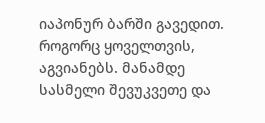იაპონურ ბარში გავედით. როგორც ყოველთვის, აგვიანებს. მანამდე სასმელი შევუკვეთე და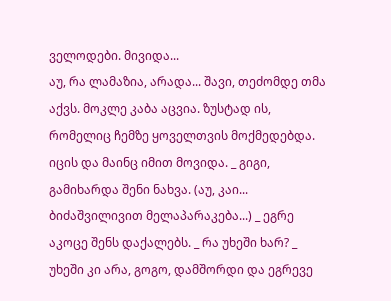ველოდები. მივიდა...
აუ, რა ლამაზია, არადა... შავი, თეძომდე თმა აქვს. მოკლე კაბა აცვია. ზუსტად ის, რომელიც ჩემზე ყოველთვის მოქმედებდა. იცის და მაინც იმით მოვიდა. _ გიგი, გამიხარდა შენი ნახვა. (აუ, კაი... ბიძაშვილივით მელაპარაკება...) _ ეგრე აკოცე შენს დაქალებს. _ რა უხეში ხარ? _ უხეში კი არა, გოგო, დამშორდი და ეგრევე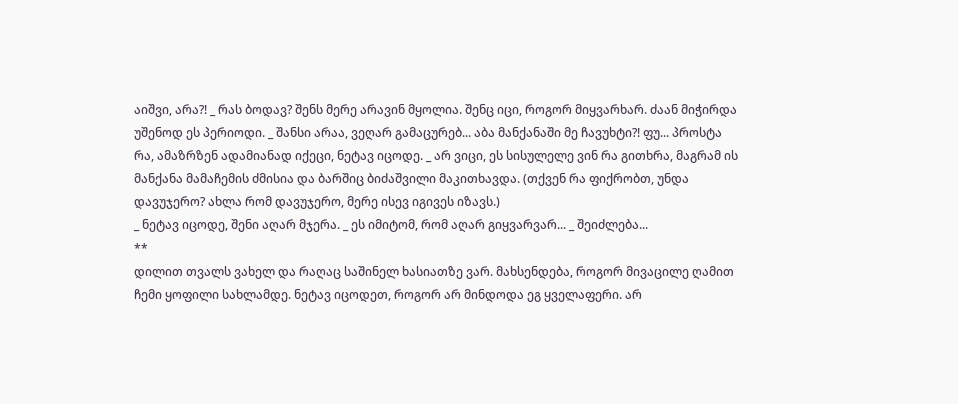აიშვი, არა?! _ რას ბოდავ? შენს მერე არავინ მყოლია. შენც იცი, როგორ მიყვარხარ. ძაან მიჭირდა უშენოდ ეს პერიოდი. _ შანსი არაა, ვეღარ გამაცურებ... აბა მანქანაში მე ჩავუხტი?! ფუ... პროსტა რა, ამაზრზენ ადამიანად იქეცი, ნეტავ იცოდე. _ არ ვიცი, ეს სისულელე ვინ რა გითხრა, მაგრამ ის მანქანა მამაჩემის ძმისია და ბარშიც ბიძაშვილი მაკითხავდა. (თქვენ რა ფიქრობთ, უნდა დავუჯერო? ახლა რომ დავუჯერო, მერე ისევ იგივეს იზავს.)
_ ნეტავ იცოდე, შენი აღარ მჯერა. _ ეს იმიტომ, რომ აღარ გიყვარვარ... _ შეიძლება...
**
დილით თვალს ვახელ და რაღაც საშინელ ხასიათზე ვარ. მახსენდება, როგორ მივაცილე ღამით ჩემი ყოფილი სახლამდე. ნეტავ იცოდეთ, როგორ არ მინდოდა ეგ ყველაფერი. არ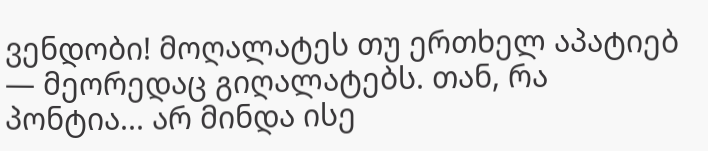ვენდობი! მოღალატეს თუ ერთხელ აპატიებ — მეორედაც გიღალატებს. თან, რა პონტია... არ მინდა ისე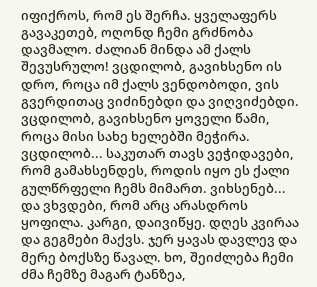იფიქროს, რომ ეს შერჩა. ყველაფერს გავაკეთებ, ოღონდ ჩემი გრძნობა დავმალო. ძალიან მინდა ამ ქალს შევუსრულო! ვცდილობ, გავიხსენო ის დრო, როცა იმ ქალს ვენდობოდი, ვის გვერდითაც ვიძინებდი და ვიღვიძებდი. ვცდილობ, გავიხსენო ყოველი წამი, როცა მისი სახე ხელებში მეჭირა. ვცდილობ... საკუთარ თავს ვეჭიდავები, რომ გამახსენდეს, როდის იყო ეს ქალი გულწრფელი ჩემს მიმართ. ვიხსენებ... და ვხვდები, რომ არც არასდროს ყოფილა. კარგი, დაივიწყე. დღეს კვირაა და გეგმები მაქვს. ჯერ ყავას დავლევ და მერე ბოქსზე წავალ. ხო, შეიძლება ჩემი ძმა ჩემზე მაგარ ტანზეა,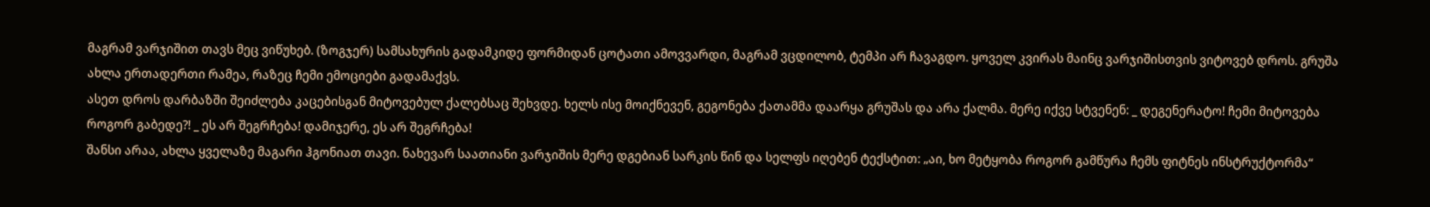მაგრამ ვარჯიშით თავს მეც ვიწუხებ. (ზოგჯერ) სამსახურის გადამკიდე ფორმიდან ცოტათი ამოვვარდი, მაგრამ ვცდილობ, ტემპი არ ჩავაგდო. ყოველ კვირას მაინც ვარჯიშისთვის ვიტოვებ დროს. გრუშა ახლა ერთადერთი რამეა, რაზეც ჩემი ემოციები გადამაქვს.
ასეთ დროს დარბაზში შეიძლება კაცებისგან მიტოვებულ ქალებსაც შეხვდე. ხელს ისე მოიქნევენ, გეგონება ქათამმა დაარყა გრუშას და არა ქალმა. მერე იქვე სტვენენ: _ დეგენერატო! ჩემი მიტოვება როგორ გაბედე?! _ ეს არ შეგრჩება! დამიჯერე, ეს არ შეგრჩება!
შანსი არაა, ახლა ყველაზე მაგარი ჰგონიათ თავი. ნახევარ საათიანი ვარჯიშის მერე დგებიან სარკის წინ და სელფს იღებენ ტექსტით: „აი, ხო მეტყობა როგორ გამწურა ჩემს ფიტნეს ინსტრუქტორმა“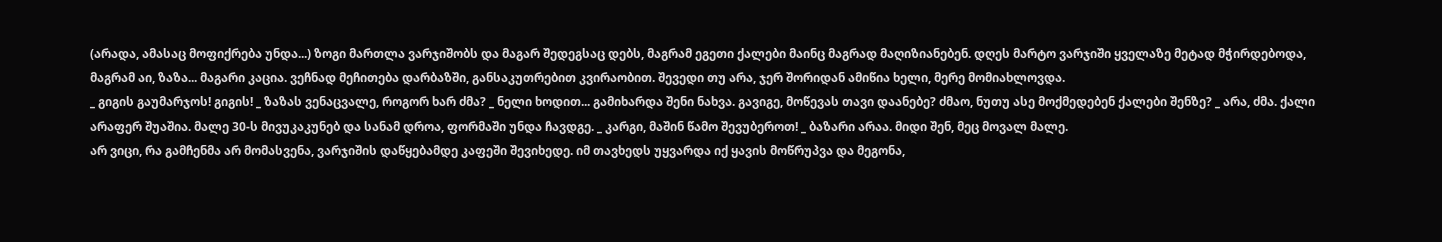(არადა, ამასაც მოფიქრება უნდა...) ზოგი მართლა ვარჯიშობს და მაგარ შედეგსაც დებს, მაგრამ ეგეთი ქალები მაინც მაგრად მაღიზიანებენ. დღეს მარტო ვარჯიში ყველაზე მეტად მჭირდებოდა, მაგრამ აი, ზაზა... მაგარი კაცია. ვეჩნად მეჩითება დარბაზში, განსაკუთრებით კვირაობით. შევედი თუ არა, ჯერ შორიდან ამიწია ხელი, მერე მომიახლოვდა.
_ გიგის გაუმარჯოს! გიგის! _ ზაზას ვენაცვალე, როგორ ხარ ძმა? _ ნელი ხოდით... გამიხარდა შენი ნახვა. გავიგე, მოწევას თავი დაანებე? ძმაო, ნუთუ ასე მოქმედებენ ქალები შენზე? _ არა, ძმა. ქალი არაფერ შუაშია. მალე 30-ს მივუკაკუნებ და სანამ დროა, ფორმაში უნდა ჩავდგე. _ კარგი, მაშინ წამო შევუბეროთ! _ ბაზარი არაა. მიდი შენ, მეც მოვალ მალე.
არ ვიცი, რა გამჩენმა არ მომასვენა, ვარჯიშის დაწყებამდე კაფეში შევიხედე. იმ თავხედს უყვარდა იქ ყავის მოწრუპვა და მეგონა,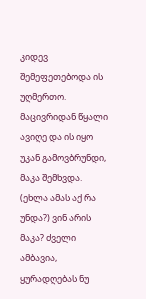კიდევ შემეფეთებოდა ის უღმერთო. მაცივრიდან წყალი ავიღე და ის იყო უკან გამოვბრუნდი, მაკა შემხვდა. (ეხლა ამას აქ რა უნდა?) ვინ არის მაკა? ძველი ამბავია, ყურადღებას ნუ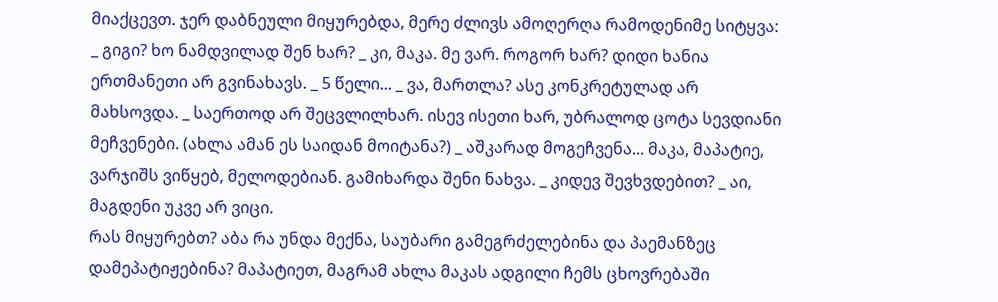მიაქცევთ. ჯერ დაბნეული მიყურებდა, მერე ძლივს ამოღერღა რამოდენიმე სიტყვა:
_ გიგი? ხო ნამდვილად შენ ხარ? _ კი, მაკა. მე ვარ. როგორ ხარ? დიდი ხანია ერთმანეთი არ გვინახავს. _ 5 წელი... _ ვა, მართლა? ასე კონკრეტულად არ მახსოვდა. _ საერთოდ არ შეცვლილხარ. ისევ ისეთი ხარ, უბრალოდ ცოტა სევდიანი მეჩვენები. (ახლა ამან ეს საიდან მოიტანა?) _ აშკარად მოგეჩვენა... მაკა, მაპატიე, ვარჯიშს ვიწყებ, მელოდებიან. გამიხარდა შენი ნახვა. _ კიდევ შევხვდებით? _ აი, მაგდენი უკვე არ ვიცი.
რას მიყურებთ? აბა რა უნდა მექნა, საუბარი გამეგრძელებინა და პაემანზეც დამეპატიჟებინა? მაპატიეთ, მაგრამ ახლა მაკას ადგილი ჩემს ცხოვრებაში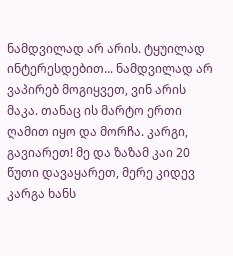ნამდვილად არ არის. ტყუილად ინტერესდებით... ნამდვილად არ ვაპირებ მოგიყვეთ, ვინ არის მაკა. თანაც ის მარტო ერთი ღამით იყო და მორჩა. კარგი, გავიარეთ! მე და ზაზამ კაი 20 წუთი დავაყარეთ, მერე კიდევ კარგა ხანს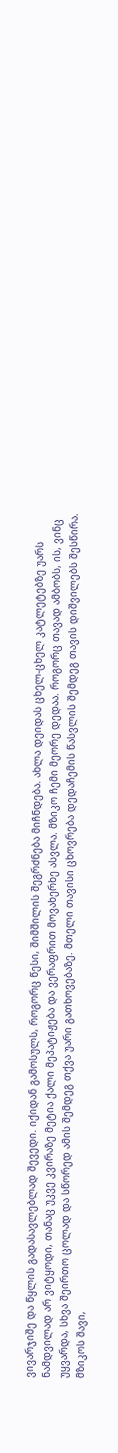ვივარჯიშე და წყლის გადასავლებლად შევედი. იქიდან გამოსულს, როგორც წესი, შიმშილის შეგრძნება მიჩნდება. ახლა დეიდას ცხელ-ცხელ კატლეტებზე უარს ნამდვილად არ ვიტყოდი, თანაც უკვე კვირაზე მეტია ქალი მეპატიჟება და ვერაფრით მოვახერხე ასვლა. მზიკო ჩემი მეორე დედაა. როგორც თავად ამბობს, ის, ვინც უყვარდა, სხვა შეირთო ცოლად და სწორედ ამის შემდეგ თქვა უარი გათხოვებაზე. მთელი თავისი ცხოვრება დედაჩემის წასვლის შემდეგ თავის დიშვილებს შესწირა. მზიკოს შავი,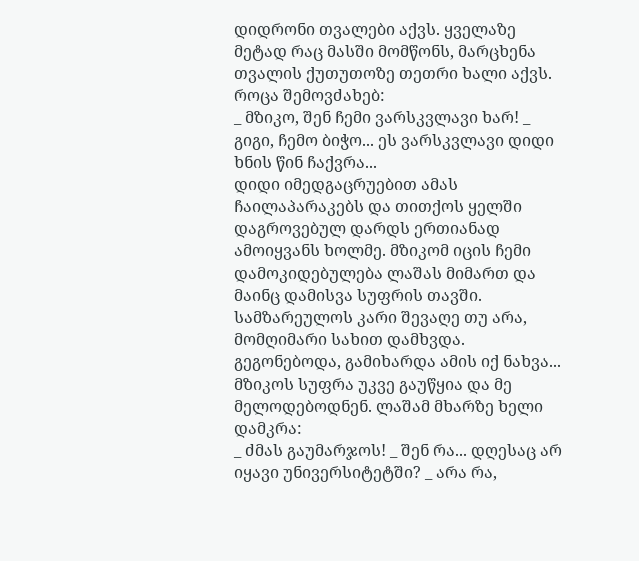დიდრონი თვალები აქვს. ყველაზე მეტად რაც მასში მომწონს, მარცხენა თვალის ქუთუთოზე თეთრი ხალი აქვს. როცა შემოვძახებ:
_ მზიკო, შენ ჩემი ვარსკვლავი ხარ! _ გიგი, ჩემო ბიჭო... ეს ვარსკვლავი დიდი ხნის წინ ჩაქვრა...
დიდი იმედგაცრუებით ამას ჩაილაპარაკებს და თითქოს ყელში დაგროვებულ დარდს ერთიანად ამოიყვანს ხოლმე. მზიკომ იცის ჩემი დამოკიდებულება ლაშას მიმართ და მაინც დამისვა სუფრის თავში. სამზარეულოს კარი შევაღე თუ არა, მომღიმარი სახით დამხვდა. გეგონებოდა, გამიხარდა ამის იქ ნახვა... მზიკოს სუფრა უკვე გაუწყია და მე მელოდებოდნენ. ლაშამ მხარზე ხელი დამკრა:
_ ძმას გაუმარჯოს! _ შენ რა... დღესაც არ იყავი უნივერსიტეტში? _ არა რა,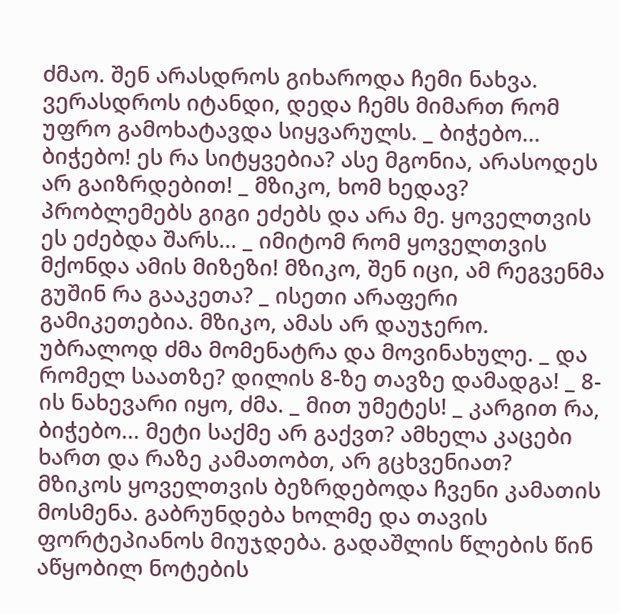ძმაო. შენ არასდროს გიხაროდა ჩემი ნახვა. ვერასდროს იტანდი, დედა ჩემს მიმართ რომ უფრო გამოხატავდა სიყვარულს. _ ბიჭებო... ბიჭებო! ეს რა სიტყვებია? ასე მგონია, არასოდეს არ გაიზრდებით! _ მზიკო, ხომ ხედავ? პრობლემებს გიგი ეძებს და არა მე. ყოველთვის ეს ეძებდა შარს... _ იმიტომ რომ ყოველთვის მქონდა ამის მიზეზი! მზიკო, შენ იცი, ამ რეგვენმა გუშინ რა გააკეთა? _ ისეთი არაფერი გამიკეთებია. მზიკო, ამას არ დაუჯერო. უბრალოდ ძმა მომენატრა და მოვინახულე. _ და რომელ საათზე? დილის 8-ზე თავზე დამადგა! _ 8-ის ნახევარი იყო, ძმა. _ მით უმეტეს! _ კარგით რა, ბიჭებო... მეტი საქმე არ გაქვთ? ამხელა კაცები ხართ და რაზე კამათობთ, არ გცხვენიათ?
მზიკოს ყოველთვის ბეზრდებოდა ჩვენი კამათის მოსმენა. გაბრუნდება ხოლმე და თავის ფორტეპიანოს მიუჯდება. გადაშლის წლების წინ აწყობილ ნოტების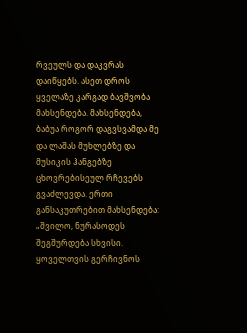რვეულს და დაკვრას დაიწყებს. ასეთ დროს ყველაზე კარგად ბავშვობა მახსენდება. მახსენდება, ბაბუა როგორ დაგვსვამდა მე და ლაშას მუხლებზე და მუსიკის ჰანგებზე ცხოვრებისეულ რჩევებს გვაძლევდა. ერთი განსაკუთრებით მახსენდება: „შვილო, ნურასოდეს შეგშურდება სხვისი. ყოველთვის გერჩივნოს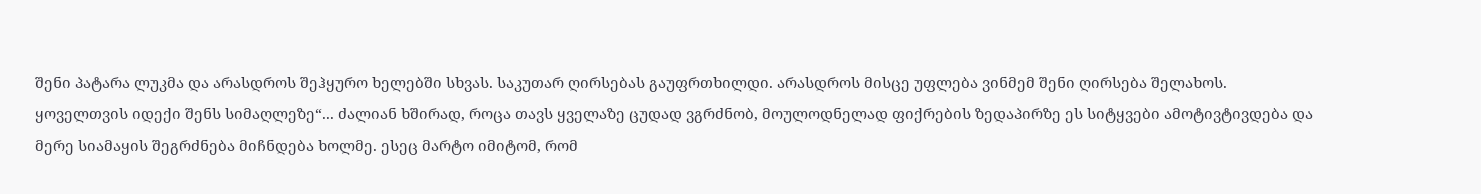შენი პატარა ლუკმა და არასდროს შეჰყურო ხელებში სხვას. საკუთარ ღირსებას გაუფრთხილდი. არასდროს მისცე უფლება ვინმემ შენი ღირსება შელახოს. ყოველთვის იდექი შენს სიმაღლეზე“... ძალიან ხშირად, როცა თავს ყველაზე ცუდად ვგრძნობ, მოულოდნელად ფიქრების ზედაპირზე ეს სიტყვები ამოტივტივდება და მერე სიამაყის შეგრძნება მიჩნდება ხოლმე. ესეც მარტო იმიტომ, რომ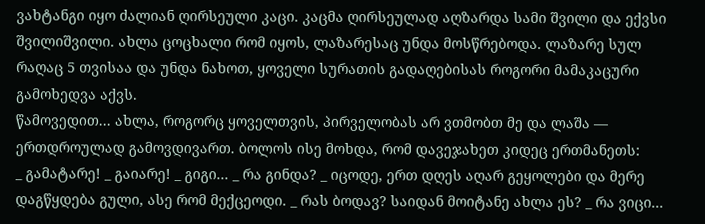ვახტანგი იყო ძალიან ღირსეული კაცი. კაცმა ღირსეულად აღზარდა სამი შვილი და ექვსი შვილიშვილი. ახლა ცოცხალი რომ იყოს, ლაზარესაც უნდა მოსწრებოდა. ლაზარე სულ რაღაც 5 თვისაა და უნდა ნახოთ, ყოველი სურათის გადაღებისას როგორი მამაკაცური გამოხედვა აქვს.
წამოვედით... ახლა, როგორც ყოველთვის, პირველობას არ ვთმობთ მე და ლაშა — ერთდროულად გამოვდივართ. ბოლოს ისე მოხდა, რომ დავეჯახეთ კიდეც ერთმანეთს:
_ გამატარე! _ გაიარე! _ გიგი... _ რა გინდა? _ იცოდე, ერთ დღეს აღარ გეყოლები და მერე დაგწყდება გული, ასე რომ მექცეოდი. _ რას ბოდავ? საიდან მოიტანე ახლა ეს? _ რა ვიცი...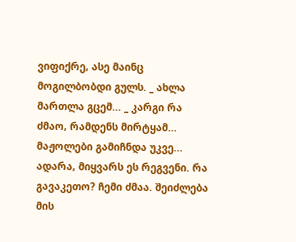ვიფიქრე, ასე მაინც მოგილბობდი გულს. _ ახლა მართლა გცემ... _ კარგი რა ძმაო, რამდენს მირტყამ... მაჟოლები გამიჩნდა უკვე...
ადარა, მიყვარს ეს რეგვენი. რა გავაკეთო? ჩემი ძმაა. შეიძლება მის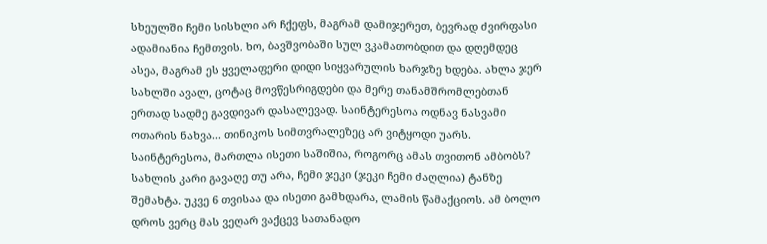სხეულში ჩემი სისხლი არ ჩქეფს, მაგრამ დამიჯერეთ, ბევრად ძვირფასი ადამიანია ჩემთვის. ხო, ბავშვობაში სულ ვკამათობდით და დღემდეც ასეა, მაგრამ ეს ყველაფერი დიდი სიყვარულის ხარჯზე ხდება. ახლა ჯერ სახლში ავალ, ცოტაც მოვწესრიგდები და მერე თანამშრომლებთან ერთად სადმე გავდივარ დასალევად. საინტერესოა ოდნავ ნასვამი ოთარის ნახვა... თინიკოს სიმთვრალეზეც არ ვიტყოდი უარს. საინტერესოა, მართლა ისეთი საშიშია, როგორც ამას თვითონ ამბობს? სახლის კარი გავაღე თუ არა, ჩემი ჯეკი (ჯეკი ჩემი ძაღლია) ტანზე შემახტა. უკვე 6 თვისაა და ისეთი გამხდარა, ლამის წამაქციოს. ამ ბოლო დროს ვერც მას ვეღარ ვაქცევ სათანადო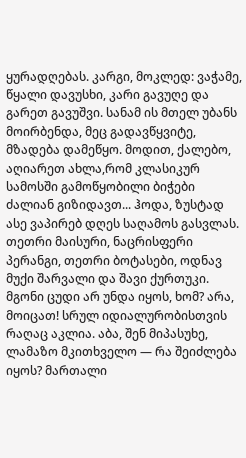ყურადღებას. კარგი, მოკლედ: ვაჭამე, წყალი დავუსხი, კარი გავუღე და გარეთ გავუშვი. სანამ ის მთელ უბანს მოირბენდა, მეც გადავწყვიტე, მზადება დამეწყო. მოდით, ქალებო, აღიარეთ ახლა,რომ კლასიკურ სამოსში გამოწყობილი ბიჭები ძალიან გიზიდავთ... ჰოდა, ზუსტად ასე ვაპირებ დღეს საღამოს გასვლას. თეთრი მაისური, ნაცრისფერი პერანგი, თეთრი ბოტასები, ოდნავ მუქი შარვალი და შავი ქურთუკი. მგონი ცუდი არ უნდა იყოს, ხომ? არა, მოიცათ! სრულ იდიალურობისთვის რაღაც აკლია. აბა, შენ მიპასუხე, ლამაზო მკითხველო — რა შეიძლება იყოს? მართალი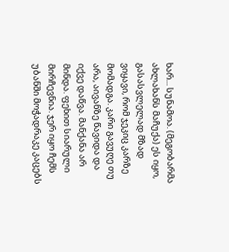ხარ... სუნამოა. (მეგობარმა ახლახანს მაჩუქა) ეს იყო, გასასვლელად მზად ვიყავი, რომ ჯეკიც კარზე მომადგა. კარი გავუღე თუ არა, აივანზე წავიდა და იქვე დაწვა. მანქანა არ მინდა. ფეხით სიარული მირჩევნია. ჯერ იყო ჩემს უბანში მოჭადრაკე კაცებს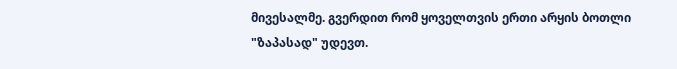მივესალმე. გვერდით რომ ყოველთვის ერთი არყის ბოთლი "ზაპასად" უდევთ.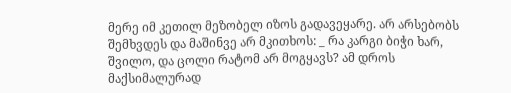მერე იმ კეთილ მეზობელ იზოს გადავეყარე. არ არსებობს შემხვდეს და მაშინვე არ მკითხოს: _ რა კარგი ბიჭი ხარ, შვილო, და ცოლი რატომ არ მოგყავს? ამ დროს მაქსიმალურად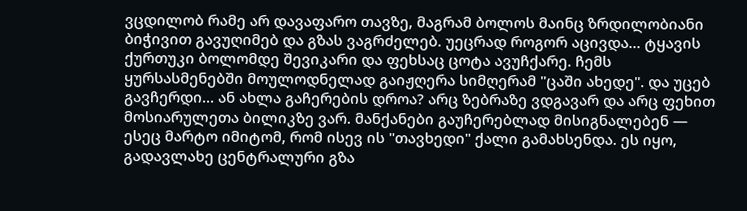ვცდილობ რამე არ დავაფარო თავზე, მაგრამ ბოლოს მაინც ზრდილობიანი ბიჭივით გავუღიმებ და გზას ვაგრძელებ. უეცრად როგორ აცივდა... ტყავის ქურთუკი ბოლომდე შევიკარი და ფეხსაც ცოტა ავუჩქარე. ჩემს ყურსასმენებში მოულოდნელად გაიჟღერა სიმღერამ "ცაში ახედე". და უცებ გავჩერდი... ან ახლა გაჩერების დროა? არც ზებრაზე ვდგავარ და არც ფეხით მოსიარულეთა ბილიკზე ვარ. მანქანები გაუჩერებლად მისიგნალებენ — ესეც მარტო იმიტომ, რომ ისევ ის "თავხედი" ქალი გამახსენდა. ეს იყო, გადავლახე ცენტრალური გზა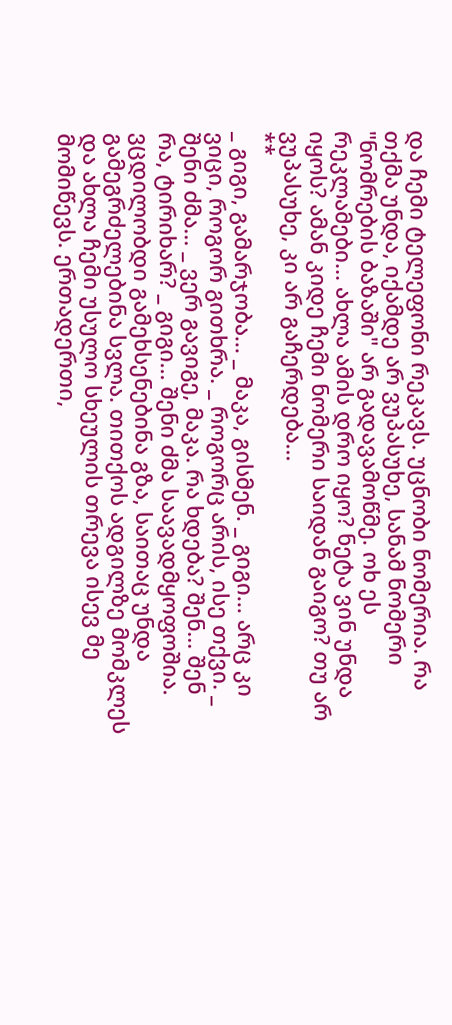და ჩემი ტელეფონი რეკავს. უცნობი ნომერია. რა თქმა უნდა, იქამდე არ ვუპასუხე, სანამ ნომერი "ნომრების ბაზაში" არ გადავამოწმე. ოხ ეს რეკლამები... ახლა ამის დრო იყო? ნეტა ვინ უნდა იყოს? ამან კიდე ჩემი ნომერი საიდან გაიგო? თუ არ ვუპასუხე, კი არ გაჩერდება...
**
_ გიგი, გამარჯობა... _ მაკა, გისმენ. _ გიგი... არც კი ვიცი, როგორ გითხრა. _ როგორც არის, ისე თქვი. _ შენი ძმა... _ ვერ გავიგე, მაკა. რა ხდება? შენ... შენ რა, ტირიხარ? _ გიგი... შენი ძმა საავადმყოფოშია.
ვცდილობდი გამეხსენებინა გზა, საითაც უნდა გამეგრძელებინა სვლა. თითქოს ადგილზე მომკლეს და ახლა ჩემი უსულო სხეულის თრევა ისევ მე მომიწევს. ერთადერთი,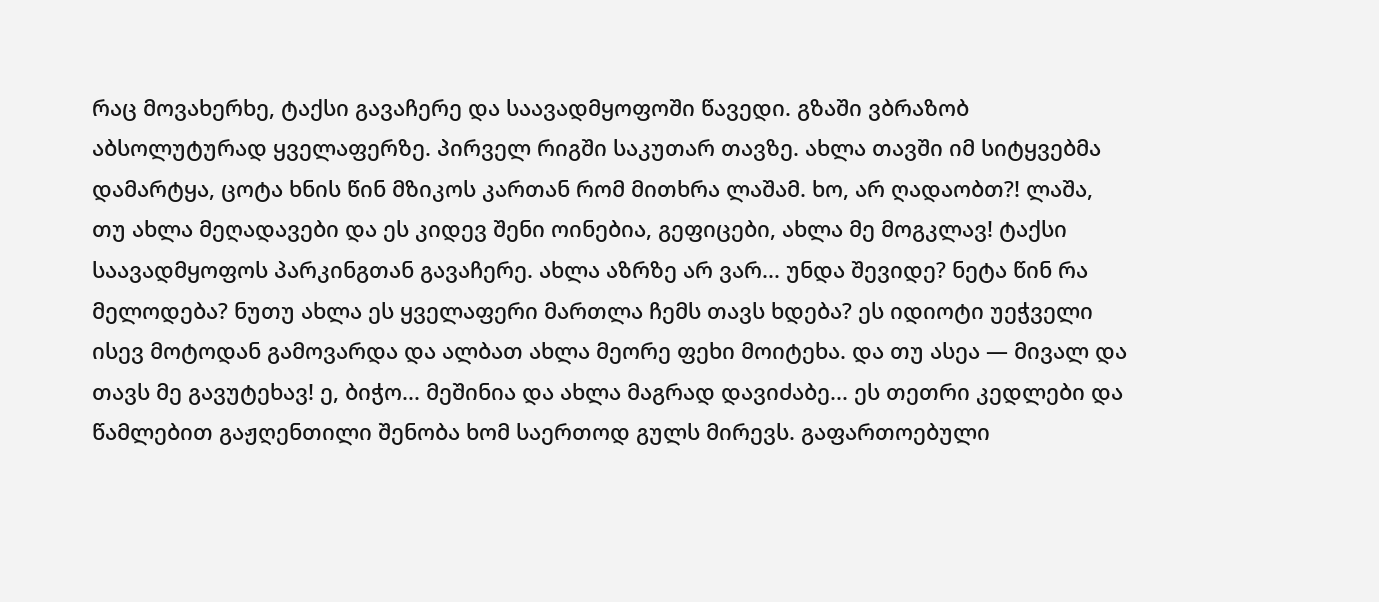რაც მოვახერხე, ტაქსი გავაჩერე და საავადმყოფოში წავედი. გზაში ვბრაზობ აბსოლუტურად ყველაფერზე. პირველ რიგში საკუთარ თავზე. ახლა თავში იმ სიტყვებმა დამარტყა, ცოტა ხნის წინ მზიკოს კართან რომ მითხრა ლაშამ. ხო, არ ღადაობთ?! ლაშა, თუ ახლა მეღადავები და ეს კიდევ შენი ოინებია, გეფიცები, ახლა მე მოგკლავ! ტაქსი საავადმყოფოს პარკინგთან გავაჩერე. ახლა აზრზე არ ვარ... უნდა შევიდე? ნეტა წინ რა მელოდება? ნუთუ ახლა ეს ყველაფერი მართლა ჩემს თავს ხდება? ეს იდიოტი უეჭველი ისევ მოტოდან გამოვარდა და ალბათ ახლა მეორე ფეხი მოიტეხა. და თუ ასეა — მივალ და თავს მე გავუტეხავ! ე, ბიჭო... მეშინია და ახლა მაგრად დავიძაბე... ეს თეთრი კედლები და წამლებით გაჟღენთილი შენობა ხომ საერთოდ გულს მირევს. გაფართოებული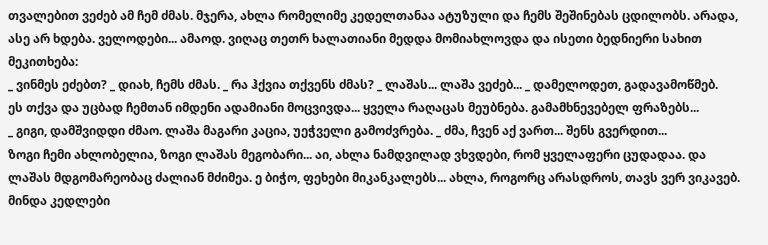თვალებით ვეძებ ამ ჩემ ძმას. მჯერა, ახლა რომელიმე კედელთანაა ატუზული და ჩემს შეშინებას ცდილობს. არადა, ასე არ ხდება. ველოდები... ამაოდ. ვიღაც თეთრ ხალათიანი მედდა მომიახლოვდა და ისეთი ბედნიერი სახით მეკითხება:
_ ვინმეს ეძებთ? _ დიახ, ჩემს ძმას. _ რა ჰქვია თქვენს ძმას? _ ლაშას... ლაშა ვეძებ... _ დამელოდეთ, გადავამოწმებ.
ეს თქვა და უცბად ჩემთან იმდენი ადამიანი მოცვივდა... ყველა რაღაცას მეუბნება. გამამხნევებელ ფრაზებს...
_ გიგი, დამშვიდდი ძმაო. ლაშა მაგარი კაცია, უეჭველი გამოძვრება. _ ძმა, ჩვენ აქ ვართ... შენს გვერდით...
ზოგი ჩემი ახლობელია, ზოგი ლაშას მეგობარი... აი, ახლა ნამდვილად ვხვდები, რომ ყველაფერი ცუდადაა. და ლაშას მდგომარეობაც ძალიან მძიმეა. ე ბიჭო, ფეხები მიკანკალებს... ახლა, როგორც არასდროს, თავს ვერ ვიკავებ. მინდა კედლები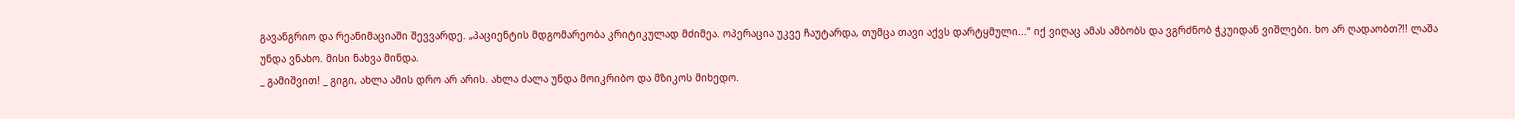გავანგრიო და რეანიმაციაში შევვარდე. „პაციენტის მდგომარეობა კრიტიკულად მძიმეა. ოპერაცია უკვე ჩაუტარდა, თუმცა თავი აქვს დარტყმული...“ იქ ვიღაც ამას ამბობს და ვგრძნობ ჭკუიდან ვიშლები. ხო არ ღადაობთ?!! ლაშა უნდა ვნახო. მისი ნახვა მინდა.
_ გამიშვით! _ გიგი, ახლა ამის დრო არ არის. ახლა ძალა უნდა მოიკრიბო და მზიკოს მიხედო.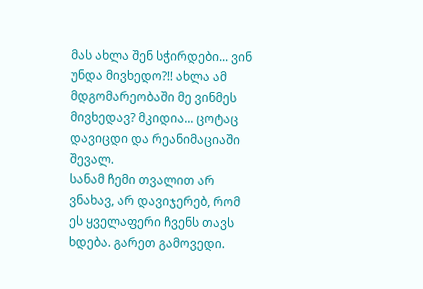მას ახლა შენ სჭირდები... ვინ უნდა მივხედო?!! ახლა ამ მდგომარეობაში მე ვინმეს მივხედავ? მკიდია... ცოტაც დავიცდი და რეანიმაციაში შევალ.
სანამ ჩემი თვალით არ ვნახავ, არ დავიჯერებ, რომ ეს ყველაფერი ჩვენს თავს ხდება. გარეთ გამოვედი.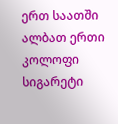ერთ საათში ალბათ ერთი კოლოფი სიგარეტი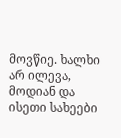მოვწიე. ხალხი არ ილევა, მოდიან და ისეთი სახეები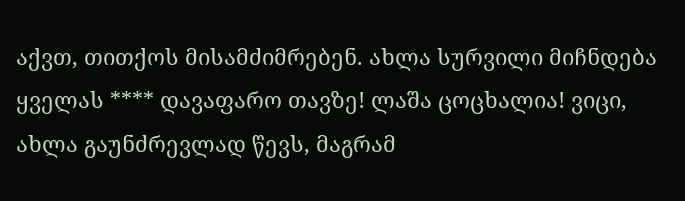აქვთ, თითქოს მისამძიმრებენ. ახლა სურვილი მიჩნდება ყველას **** დავაფარო თავზე! ლაშა ცოცხალია! ვიცი, ახლა გაუნძრევლად წევს, მაგრამ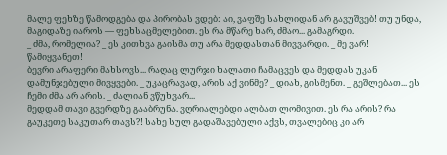მალე ფეხზე წამოდგება და პირობას ვდებ: აი, ვაფშე სახლიდან არ გავუშვებ! თუ უნდა, მაგიდაზე იაროს — ფეხსაცმელებით. ეს რა მწარე ხარ, ძმაო... გამაგრდი.
_ ძმა, რომელია? _ ეს კითხვა გაისმა თუ არა მედდასთან მივვარდი. _ მე ვარ! წამიყვანეთ!
ბევრი არაფერი მახსოვს... რაღაც ლურჯი ხალათი ჩამაცვეს და მედდას უკან დამუნჯებული მივყვები. _ უკაცრავად, არის აქ ვინმე? _ დიახ, გისმენთ. _ გეშლებათ... ეს ჩემი ძმა არ არის. _ ძალიან ვწუხვარ...
მედდამ თავი გვერდზე გააბრუნა. ვღრიალებდი ალბათ ლომივით. ეს რა არის? რა გაუკეთე საკუთარ თავს?! სახე სულ გადაშავებული აქვს, თვალებიც კი არ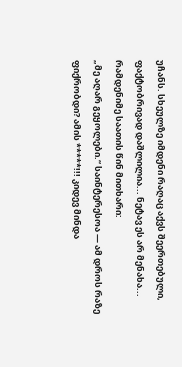უჩანს. სხეულზე იმდენი რაღაც აქვს შეერთებული, ფაქტობრივად დაშლილია... ნეტავ ეს არ მენახა...
რამდენიმე საათის წინ მითხარი:
„მე აღარ გეყოლები.“ საინტერესოა — ამ დროს რაზე ფიქრობდი? ამის *****!!! კიდევ მინდა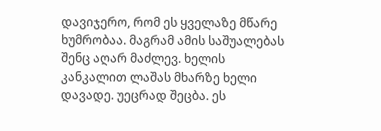დავიჯერო, რომ ეს ყველაზე მწარე ხუმრობაა. მაგრამ ამის საშუალებას შენც აღარ მაძლევ. ხელის კანკალით ლაშას მხარზე ხელი დავადე. უეცრად შეცბა. ეს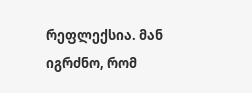რეფლექსია. მან იგრძნო, რომ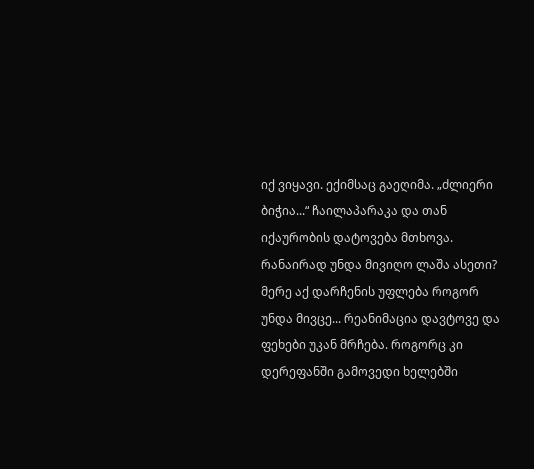იქ ვიყავი. ექიმსაც გაეღიმა. „ძლიერი ბიჭია...“ ჩაილაპარაკა და თან იქაურობის დატოვება მთხოვა. რანაირად უნდა მივიღო ლაშა ასეთი? მერე აქ დარჩენის უფლება როგორ უნდა მივცე... რეანიმაცია დავტოვე და ფეხები უკან მრჩება. როგორც კი დერეფანში გამოვედი ხელებში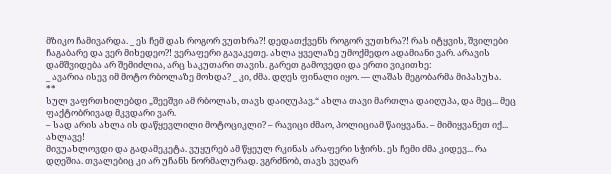მზიკო ჩამივარდა. _ ეს ჩემ დას როგორ ვუთხრა?! დედათქვენს როგორ ვუთხრა?! რას იტყვის, შვილები ჩაგაბარე და ვერ მიხედეო?! ვერაფერი გავაკეთე. ახლა ყველაზე უმოქმედო ადამიანი ვარ. არავის დამშვიდება არ შემიძლია, არც საკუთარი თავის. გარეთ გამოვედი და ერთი ვიკითხე:
_ ავარია ისევ იმ მოტო რბოლაზე მოხდა? _ კი, ძმა. დღეს ფინალი იყო. — ლაშას მეგობარმა მიპასუხა.
**
სულ ვაფრთხილებდი „შეეშვი ამ რბოლას, თავს დაიღუპავ.“ ახლა თავი მართლა დაიღუპა, და მეც... მეც ფაქტობრივად მკვდარი ვარ.
– სად არის ახლა ის დაწყევლილი მოტოციკლი? – რავიცი ძმაო, პოლიციამ წაიყვანა. – მიმიყვანეთ იქ... ახლავე!
მივუახლოვდი და გადამეკეტა. ვუყურებ ამ წყეულ რკინას არაფერი სჭირს. ეს ჩემი ძმა კიდევ... რა დღეშია. თვალებიც კი არ უჩანს ნორმალურად. ვგრძნობ, თავს ვეღარ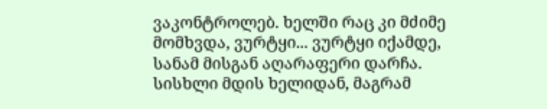ვაკონტროლებ. ხელში რაც კი მძიმე მომხვდა, ვურტყი... ვურტყი იქამდე, სანამ მისგან აღარაფერი დარჩა. სისხლი მდის ხელიდან, მაგრამ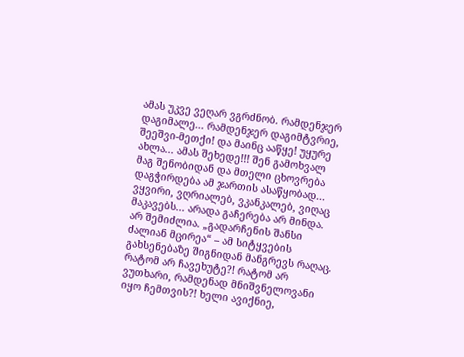ამას უკვე ვეღარ ვგრძნობ. რამდენჯერ დაგიმალე... რამდენჯერ დაგიმტვრიე, შეეშვი-მეთქი! და მაინც ააწყე! უყურე ახლა... ამას შეხედე!!! შენ გამოხვალ მაგ შენობიდან და მთელი ცხოვრება დაგჭირდება ამ ჯართის ასაწყობად... ვყვირი, ვღრიალებ, ვკანკალებ, ვიღაც მაკავებს... არადა გაჩერება არ მინდა. არ შემიძლია. „გადარჩენის შანსი ძალიან მცირეა“ – ამ სიტყვების გახსენებაზე შიგნიდან მანგრევს რაღაც. რატომ არ ჩავეხუტე?! რატომ არ ვუთხარი, რამდენად მნიშვნელოვანი იყო ჩემთვის?! ხელი ავიქნიე,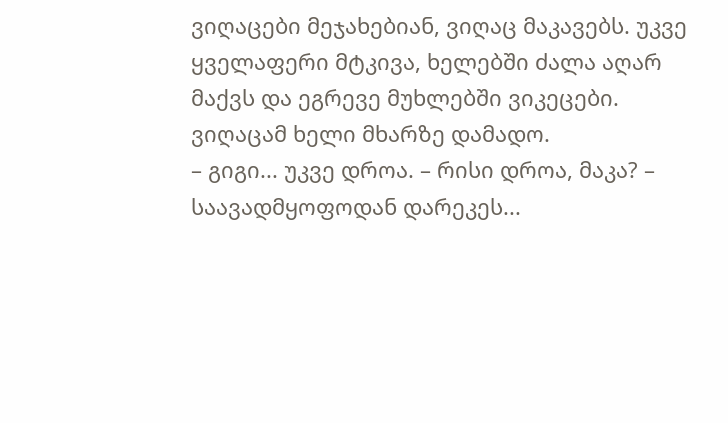ვიღაცები მეჯახებიან, ვიღაც მაკავებს. უკვე ყველაფერი მტკივა, ხელებში ძალა აღარ მაქვს და ეგრევე მუხლებში ვიკეცები. ვიღაცამ ხელი მხარზე დამადო.
– გიგი... უკვე დროა. – რისი დროა, მაკა? – საავადმყოფოდან დარეკეს...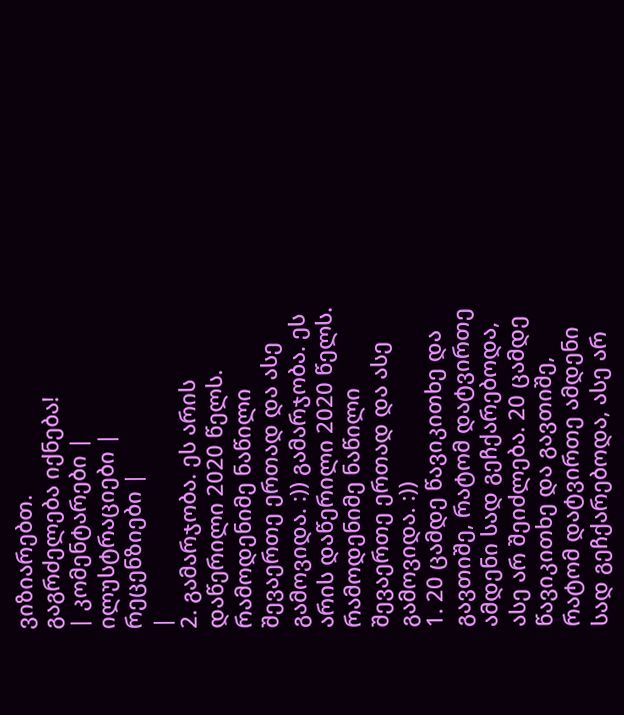ვიზიარებთ.
გაგრძელება იქნება!
| კომენტარები |
ილუსტრაციები |
რეცენზიები |
|
2. გამარჯობა. ეს არის დაწერილი 2020 წელს. რამოდენიმე ნაწილი შევაერთე ერთად და ასე გამოვიდა. :)) გამარჯობა. ეს არის დაწერილი 2020 წელს. რამოდენიმე ნაწილი შევაერთე ერთად და ასე გამოვიდა. :))
1. 20 ცამდე წავიკითხე და გავთიშე, რატომ დატვირთე ამდენი სად გეჩქარებოდა, ასე არ შეიძლება. 20 ცამდე წავიკითხე და გავთიშე, რატომ დატვირთე ამდენი სად გეჩქარებოდა, ასე არ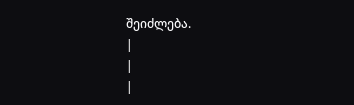შეიძლება.
|
|
|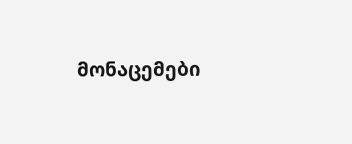მონაცემები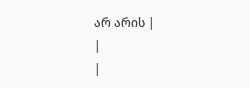არ არის |
|
|